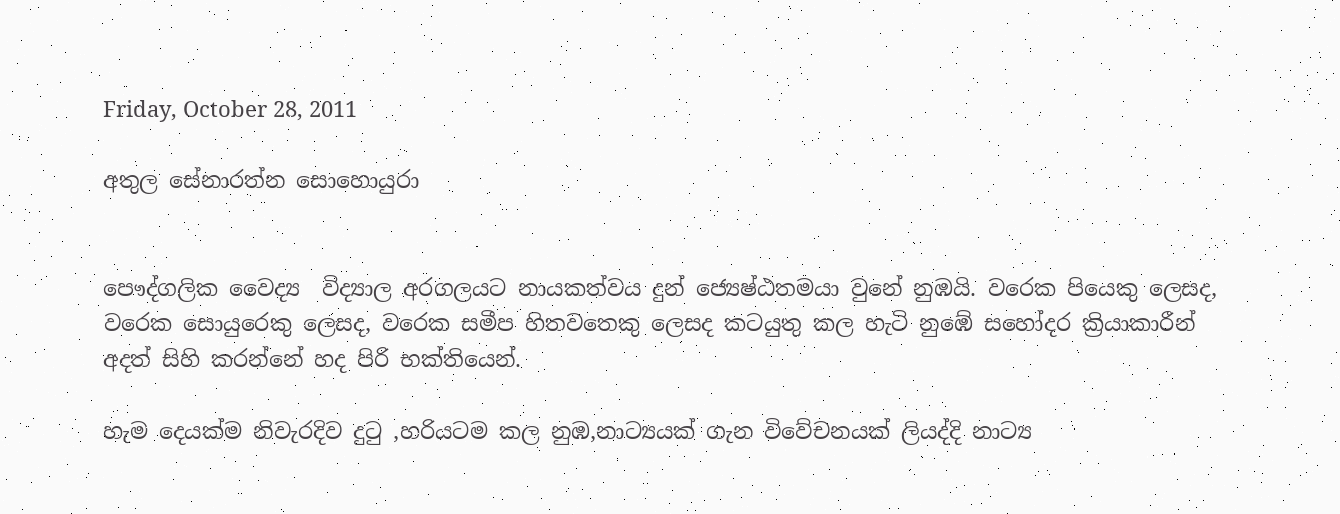Friday, October 28, 2011

අතුල සේනාරත්න සොහොයුරා


පෞද්ගලික වෛද්‍ය  විද්‍යාල අරගලයට නායකත්වය දුන් ජ්‍යෙෂ්ඨතමයා වුනේ නුඹයි. වරෙක පියෙකු ලෙසද, වරෙක සොයුරෙකු ලෙසද, වරෙක සමීප හිතවතෙකු ලෙසද කටයුතු කල හැටි නුඹේ සහෝදර ක්‍රියාකාරීන් අදත් සිහි කරන්නේ හද පිරි භක්තියෙන්.

හැම දෙයක්ම නිවැරදිව දුටු ,හරියටම කල නුඹ,නාට්‍යයක් ගැන විවේචනයක් ලියද්දි නාට්‍ය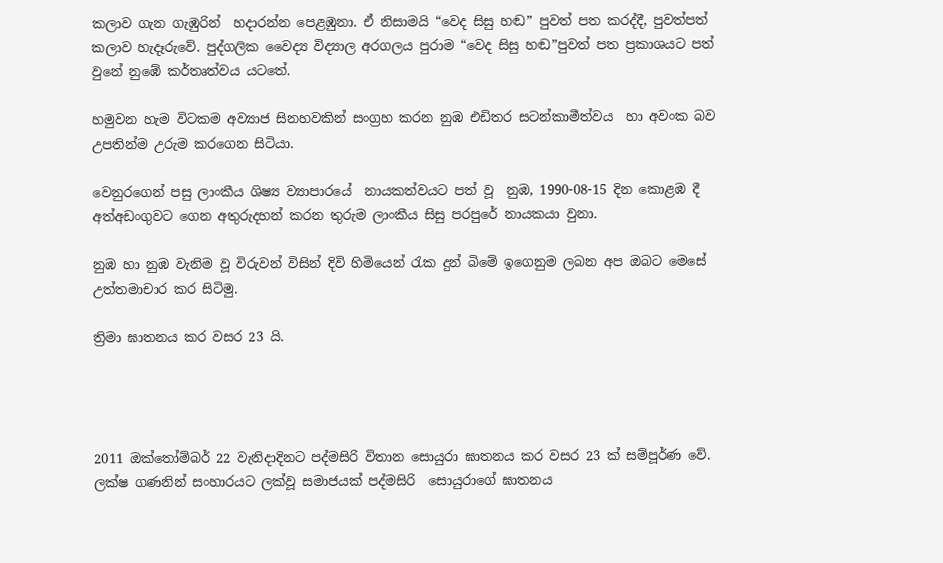කලාව ගැන ගැඹුරින්  හදාරන්න පෙළඹුනා. ඒ නිසාමයි “වෙද සිසු හඬ” පුවත් පත කරද්දී, පුවත්පත් කලාව හැදෑරුවේ. පුද්ගලික වෛද්‍ය විද්‍යාල අරගලය පුරාම “වෙද සිසු හඬ”පුවත් පත ප්‍රකාශයට පත් වුනේ නුඹේ කර්තෘත්වය යටතේ.

හමුවන හැම විටකම අව්‍යාජ සිනහවකින් සංග්‍රහ කරන නුඹ එඩිතර සටන්කාමීත්වය  හා අවංක බව උපතින්ම උරුම කරගෙන සිටියා.

වෙනුරගෙන් පසු ලාංකීය ශිෂ්‍ය ව්‍යාපාරයේ  නායකත්වයට පත් වූ  නුඹ, 1990-08-15 දින කොළඹ දී අත්අඩංගුවට ගෙන අතුරුදහන් කරන තුරුම ලාංකීය සිසු පරපුරේ නායකයා වුනා.

නුඹ හා නුඹ වැනිම වූ විරුවන් විසින් දිවි හිමියෙන් රැක දුන් බිමේ ඉගෙනුම ලබන අප ඔබට මෙසේ උත්තමාචාර කර සිටිමු.

ත්‍රිමා ඝාතනය කර වසර 23 යි.




2011 ඔක්තෝම්බර් 22 වැනිදාදිනට පද්මසිරි විතාන සොයුරා ඝාතනය කර වසර 23 ක් සම්පූර්ණ වේ. ලක්ෂ ගණනින් සංහාරයට ලක්වූ සමාජයක් පද්මසිරි  සොයුරාගේ ඝාතනය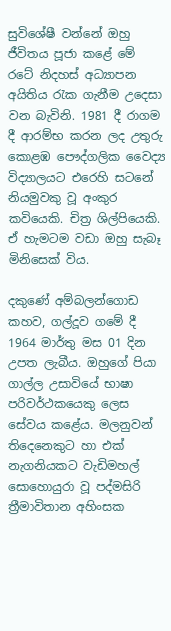සුවිශේෂී වන්නේ ඔහු ජීවිතය පූජා කළේ මේ රටේ නිදහස් අධ්‍යාපන අයිතිය රැක ගැනීම උදෙසා වන බැවිනි. 1981 දී රාගම දී ආරම්භ කරන ලද උතුරු කොළඹ පෞද්ගලික වෛද්‍ය විද්‍යාලයට එරෙහි සටනේ නියමුවකු වූ අංකුර කවියෙකි. චිත්‍ර ශිල්පියෙකි. ඒ හැමටම වඩා ඔහු සැබෑ මිනිසෙක් විය.

දකුණේ අම්බලන්ගොඩ කහව, ගල්දූව ගමේ දී 1964 මාර්තු මස 01 දින උපත ලැබීය. ඔහුගේ පියා ගාල්ල උසාවියේ භාෂා පරිවර්ථකයෙකු ලෙස සේවය කළේය. මලනුවන් තිදෙනෙකුට හා එක් නැගනියකට වැඩිමහල් සොහොයුරා වූ පද්මසිරි ත්‍රීමාවිතාන අහිංසක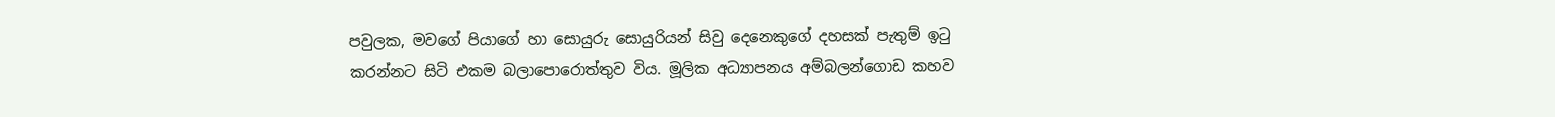පවුලක, මවගේ පියාගේ හා සොයුරු සොයුරියන් සිවු දෙනෙකුගේ දහසක් පැතුම් ඉටු කරන්නට සිටි එකම බලාපොරොත්තුව විය. මූලික අධ්‍යාපනය අම්බලන්ගොඩ කහව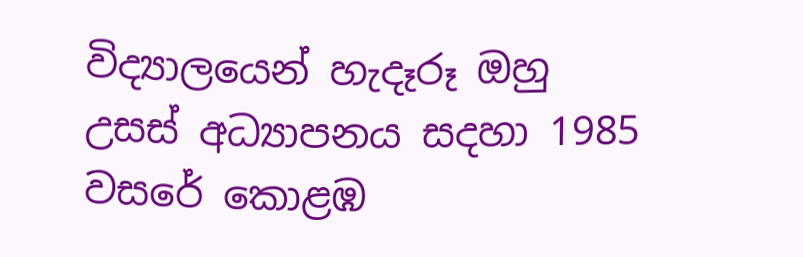විද්‍යාලයෙන් හැදෑරූ ඔහු උසස් අධ්‍යාපනය සදහා 1985 වසරේ කොළඹ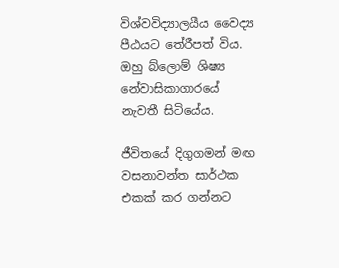විශ්වවිද්‍යාලයීය වෛද්‍ය පීඨයට තේරීපත් විය. ඔහු බ්ලොම් ශිෂ්‍ය නේවාසිකාගාරයේ නැවතී සිටියේය.

ජීවිතයේ දිගුගමන් මඟ වසනාවන්ත සාර්ථක එකක් කර ගන්නට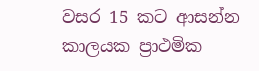වසර 15 කට ආසන්න කාලයක ප්‍රාථමික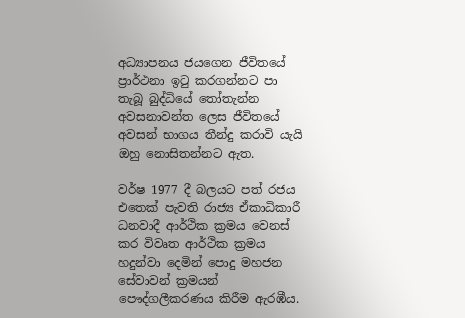අධ්‍යාපනය ජයගෙන ජීවිතයේ ප්‍රාර්ථනා ඉටු කරගන්නට පා තැබූ බුද්ධියේ තෝතැන්න අවසනාවන්ත ලෙස ජීවිතයේ අවසන් භාගය තීන්දු කරාවි යැයි ඔහු නොසිතන්නට ඇත.

වර්ෂ 1977 දී බලයට පත් රජය එතෙක් පැවති රාජ්‍ය ඒකාධිකාරී ධනවාදී ආර්ථික ක්‍රමය වෙනස් කර විවෘත ආර්ථික ක්‍රමය හදුන්වා දෙමින් පොදු මහජන සේවාවන් ක්‍රමයන් පෞද්ගලීකරණය කිරීම ඇරඹීය.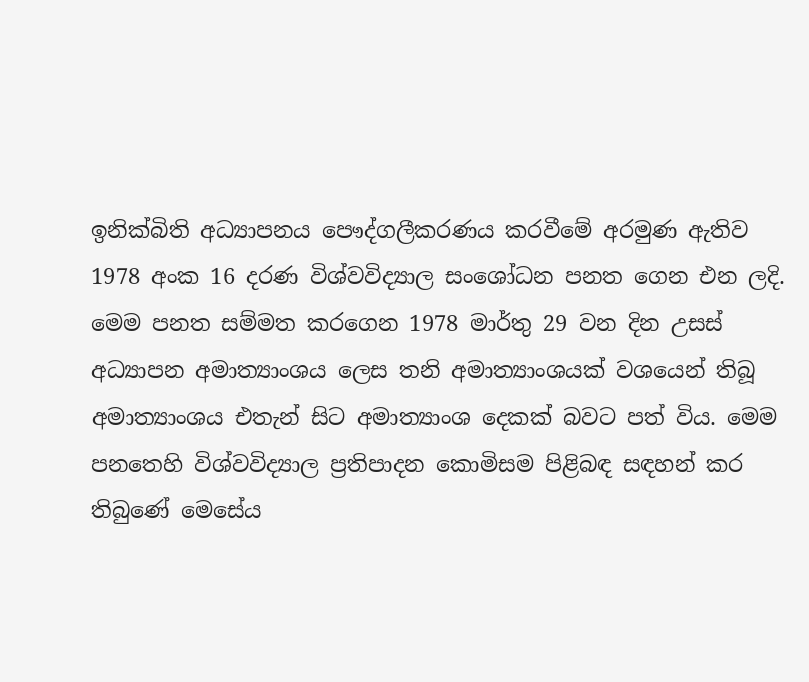ඉනික්බිති අධ්‍යාපනය පෞද්ගලීකරණය කරවීමේ අරමුණ ඇතිව 1978 අංක 16 දරණ විශ්වවිද්‍යාල සංශෝධන පනත ගෙන එන ලදි. මෙම පනත සම්මත කරගෙන 1978 මාර්තු 29 වන දින උසස් අධ්‍යාපන අමාත්‍යාංශය ලෙස තනි අමාත්‍යාංශයක් වශයෙන් තිබූ අමාත්‍යාංශය එතැන් සිට අමාත්‍යාංශ දෙකක් බවට පත් විය. මෙම පනතෙහි විශ්වවිද්‍යාල ප්‍රතිපාදන කොමිසම පිළිබඳ සඳහන් කර තිබුණේ මෙසේය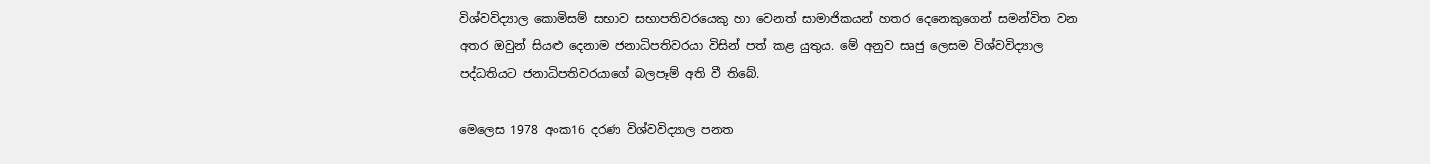විශ්වවිද්‍යාල කොමිසම් සභාව සභාපතිවරයෙකු හා වෙනත් සාමාජිකයන් හතර දෙනෙකුගෙන් සමන්විත වන අතර ඔවුන් සියළු දෙනාම ජනාධිපතිවරයා විසින් පත් කළ යුතුය. මේ අනුව සෘජු ලෙසම විශ්වවිද්‍යාල පද්ධතියට ජනාධිපතිවරයාගේ බලපෑම් අති වී තිබේ.

මෙලෙස 1978 අංක16 දරණ විශ්වවිද්‍යාල පනත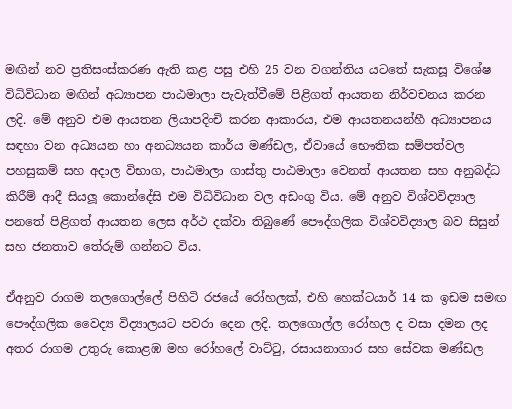මඟින් නව ප්‍රතිසංස්කරණ ඇති කළ පසු එහි 25 වන වගන්තිය යටතේ සැකසූ විශේෂ විධිවිධාන මඟින් අධ්‍යාපන පාඨමාලා පැවැත්වීමේ පිළිගත් ආයතන නිර්වචනය කරන ලදි. මේ අනුව එම ආයතන ලියාපදිංචි කරන ආකාරය, එම ආයතනයන්හී අධ්‍යාපනය සඳහා වන අධ්‍යයන හා අනධ්‍යයන කාර්ය මණ්ඩල, ඒවායේ භෞතික සම්පත්වල පහසුකම් සහ අදාල විභාග, පාඨමාලා ගාස්තු පාඨමාලා වෙනත් ආයතන සහ අනුබද්ධ කිරීම් ආදී සියලූ කොන්දේසි එම විධිවිධාන වල අඩංගු විය. මේ අනුව විශ්වවිද්‍යාල පනතේ පිළිගත් ආයතන ලෙස අර්ථ දක්වා තිබුණේ පෞද්ගලික විශ්වවිද්‍යාල බව සිසුන් සහ ජනතාව තේරුම් ගන්නට විය.

ඒඅනුව රාගම තලගොල්ලේ පිහිටි රජයේ රෝහලක්, එහි හෙක්ටයාර් 14 ක ඉඩම සමඟ පෞද්ගලික වෛද්‍ය විද්‍යාලයට පවරා දෙන ලදි. තලගොල්ල රෝහල ද වසා දමන ලද අතර රාගම උතුරු කොළඹ මහ රෝහලේ වාට්ටු, රසායනාගාර සහ සේවක මණ්ඩල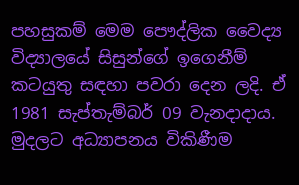පහසුකම් මෙම පෞද්ලික වෛද්‍ය විද්‍යාලයේ සිසුන්ගේ ඉගෙනීම් කටයුතු සඳහා පවරා දෙන ලදි. ඒ 1981 සැප්තැම්බර් 09 වැනදාදාය. මුදලට අධ්‍යාපනය විකිණීම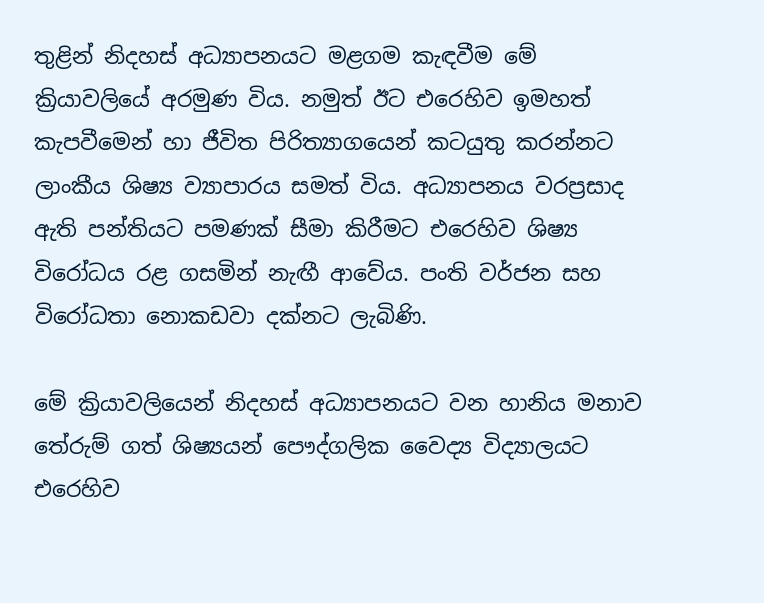තුළින් නිදහස් අධ්‍යාපනයට මළගම කැඳවීම මේ ක්‍රියාවලියේ අරමුණ විය. නමුත් ඊට එරෙහිව ඉමහත් කැපවීමෙන් හා ජීවිත පිරිත්‍යාගයෙන් කටයුතු කරන්නට ලාංකීය ශිෂ්‍ය ව්‍යාපාරය සමත් විය. අධ්‍යාපනය වරප්‍රසාද ඇති පන්තියට පමණක් සීමා කිරීමට එරෙහිව ශිෂ්‍ය විරෝධය රළ ගසමින් නැඟී ආවේය. පංති වර්ජන සහ විරෝධතා නොකඩවා දක්නට ලැබිණි.

මේ ක්‍රියාවලියෙන් නිදහස් අධ්‍යාපනයට වන හානිය මනාව තේරුම් ගත් ශිෂ්‍යයන් පෞද්ගලික වෛද්‍ය විද්‍යාලයට එරෙහිව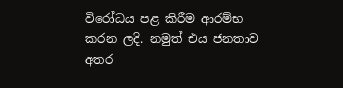විරෝධය පළ කිරීම ආරම්භ කරන ලදි. නමුත් එය ජනතාව අතර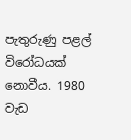පැතුරුණු පළල් විරෝධයක් නොවීය. 1980 වැඩ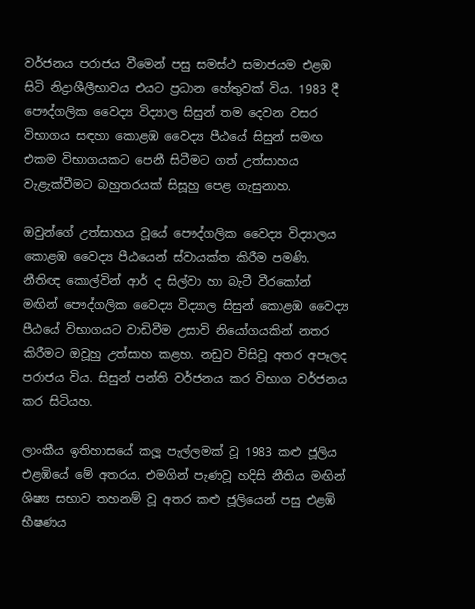වර්ජනය පරාජය වීමෙන් පසු සමස්ථ සමාජයම එළඹ සිටි නිද්‍රාශීලීභාවය එයට ප්‍රධාන හේතුවක් විය. 1983 දී පෞද්ගලික වෛද්‍ය විද්‍යාල සිසුන් තම දෙවන වසර විභාගය සඳහා කොළඹ වෛද්‍ය පීඨයේ සිසුන් සමඟ එකම විභාගයකට පෙනී සිටීමට ගත් උත්සාහය වැළැක්වීමට බහුතරයක් සිසූහු පෙළ ගැසුනාහ.

ඔවුන්ගේ උත්සාහය වූයේ පෞද්ගලික වෛද්‍ය විද්‍යාලය කොළඹ වෛද්‍ය පීඨයෙන් ස්වායක්ත කිරීම පමණි. නීතිඥ කොල්වින් ආර් ද සිල්වා හා බැටී වීරකෝන් මඟින් පෞද්ගලික වෛද්‍ය විද්‍යාල සිසුන් කොළඹ වෛද්‍ය පීඨයේ විභාගයට වාඩිවීම උසාවි නියෝගයකින් නතර කිරීමට ඔවූහු උත්සාහ කළහ. නඩුව විසිවූ අතර අපෑලද පරාජය විය. සිසුන් පන්ති වර්ජනය කර විභාග වර්ජනය කර සිටියහ.

ලාංකීය ඉතිහාසයේ කලූ පැල්ලමක් වූ 1983 කළු ජූලිය එළඹියේ මේ අතරය. එමගින් පැණවූ හදිසි නීතිය මඟින් ශිෂ්‍ය සභාව තහනම් වූ අතර කළු ජූලියෙන් පසු එළඹි භීෂණය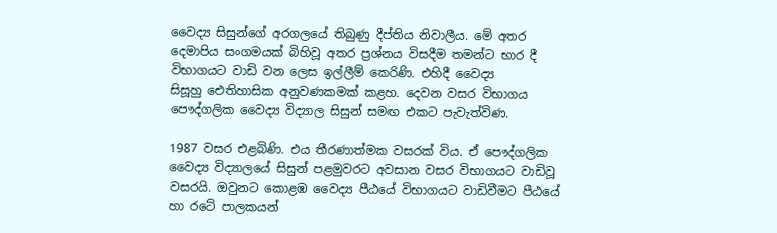වෛද්‍ය සිසුන්ගේ අරගලයේ තිබුණු දීප්තිය නිවාලීය. මේ අතර දෙමාපිය සංගමයක් බිහිවූ අතර ප්‍රශ්නය විසදීම තමන්ට භාර දී විභාගයට වාඩි වන ලෙස ඉල්ලීම් කෙරිණි. එහිදී වෛද්‍ය සිසූහු ‍‍ඓතිහාසික අනුවණකමක් කළහ. දෙවන වසර විභාගය පෞද්ගලික වෛද්‍ය විද්‍යාල සිසුන් සමඟ එකට පැවැත්විණ.

1987 වසර එළබිණි. එය තීරණාත්මක වසරක් විය. ඒ පෞද්ගලික වෛද්‍ය විද්‍යාලයේ සිසුන් පළමුවරට අවසාන වසර විභාගයට වාඩිවූ වසරයි. ඔවුනට කොළඹ වෛද්‍ය පීඨයේ විභාගයට වාඩිවීමට පීඨයේ හා රටේ පාලකයන්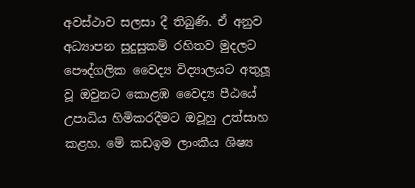අවස්ථාව සලසා දී තිබුණි. ඒ අනුව අධ්‍යාපන සුදුසුකම් රහිතව මුදලට පෞද්ගලික වෛද්‍ය විද්‍යාලයට අතුලූ වූ ඔවුනට කොළඹ වෛද්‍ය පීඨයේ උපාධිය හිමිකරදීමට ඔවූහු උත්සාහ කළහ. මේ කඩඉම ලාංකීය ශිෂ්‍ය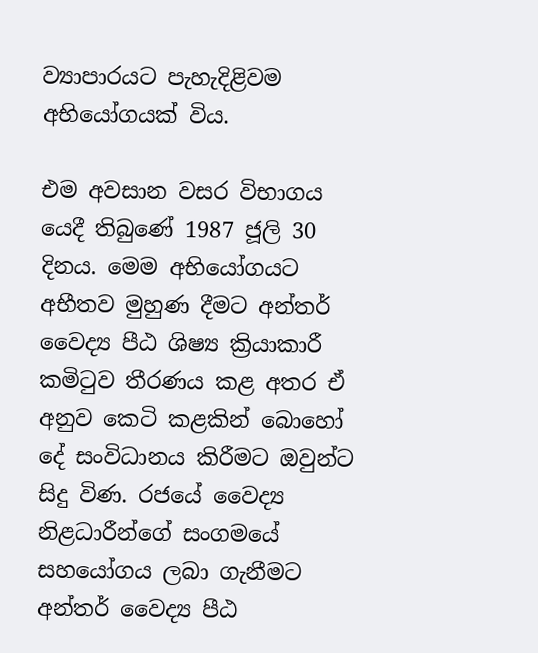ව්‍යාපාරයට පැහැදිළිවම අභියෝගයක් විය.

එම අවසාන වසර විභාගය යෙදී තිබුණේ 1987 ජූලි 30 දිනය. මෙම අභියෝගයට අභීතව මුහුණ දීමට අන්තර් වෛද්‍ය පීඨ ශිෂ්‍ය ක්‍රියාකාරී කමිටුව තීරණය කළ අතර ඒ අනුව කෙටි කළකින් බොහෝ දේ සංවිධානය කිරීමට ඔවුන්ට සිදු විණ. රජයේ වෛද්‍ය නිළධාරීන්ගේ සංගමයේ සහයෝගය ලබා ගැනීමට අන්තර් වෛද්‍ය පීඨ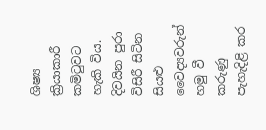ශිෂ්‍ය ක්‍රියාකාරී කමිටුවට හැකි විය. දිවයින පුරා විසිරී සිටින සියළු වෛද්‍යවරුන් හමු වී කරුණු පැහැදිළි කර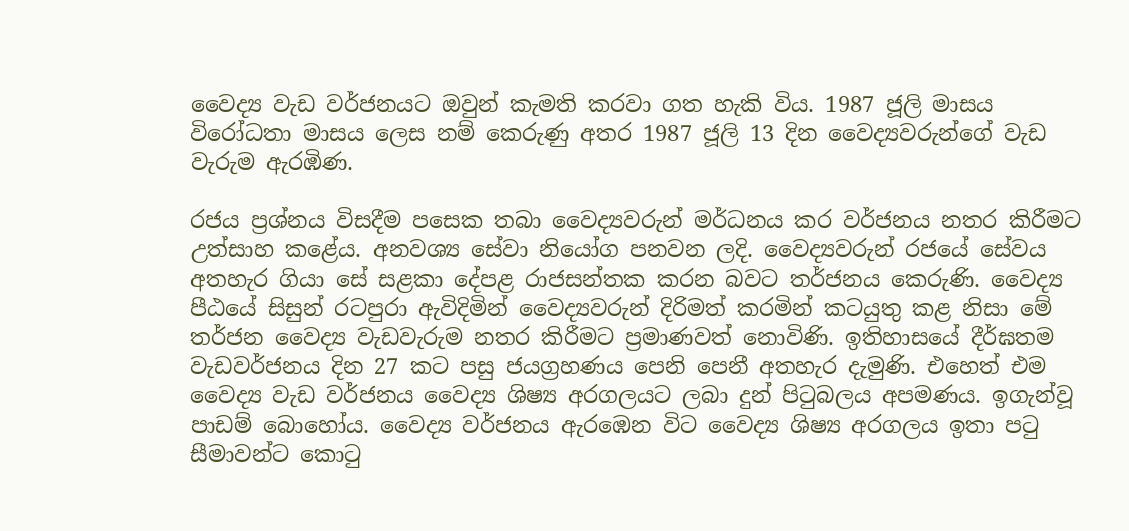වෛද්‍ය වැඩ වර්ජනයට ඔවුන් කැමති කරවා ගත හැකි විය. 1987 ජූලි මාසය විරෝධතා මාසය ලෙස නම් කෙරුණු අතර 1987 ජූලි 13 දින වෛද්‍යවරුන්ගේ වැඩ වැරුම ඇරඹිණ.

රජය ප්‍රශ්නය විසදීම පසෙක තබා වෛද්‍යවරුන් මර්ධනය කර වර්ජනය නතර කිරීමට උත්සාහ කළේය. අනවශ්‍ය සේවා නියෝග පනවන ලදි. වෛද්‍යවරුන් රජයේ සේවය අතහැර ගියා සේ සළකා දේපළ රාජසන්තක කරන බවට තර්ජනය කෙරුණි. වෛද්‍ය පීඨයේ සිසුන් රටපුරා ඇවිදිමින් වෛද්‍යවරුන් දිරිමත් කරමින් කටයුතු කළ නිසා මේ තර්ජන වෛද්‍ය වැඩවැරුම නතර කිරීමට ප්‍රමාණවත් නොවිණි. ඉතිහාසයේ දීර්ඝතම වැඩවර්ජනය දින 27 කට පසු ජයග්‍රහණය පෙනි පෙනී අතහැර දැමුණි. එහෙත් එම වෛද්‍ය වැඩ වර්ජනය වෛද්‍ය ශිෂ්‍ය අරගලයට ලබා දුන් පිටුබලය අපමණය. ඉගැන්වූ පාඩම් බොහෝය. වෛද්‍ය වර්ජනය ඇරඹෙන විට වෛද්‍ය ශිෂ්‍ය අරගලය ඉතා පටු සීමාවන්ට කොටු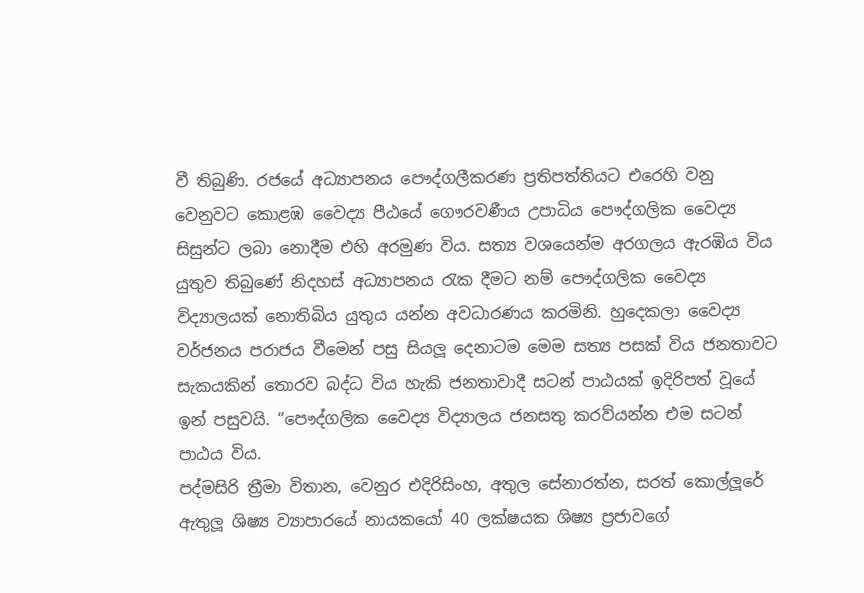වී තිබුණි. රජයේ අධ්‍යාපනය පෞද්ගලීකරණ ප්‍රතිපත්තියට එරෙහි වනු වෙනුවට කොළඹ වෛද්‍ය පීඨයේ ගෞරවණීය උපාධිය පෞද්ගලික වෛද්‍ය සිසුන්ට ලබා නොදීම එහි අරමුණ විය. සත්‍ය වශයෙන්ම අරගලය ඇරඹිය විය යුතුව තිබුණේ නිදහස් අධ්‍යාපනය රැක දීමට නම් පෞද්ගලික වෛද්‍ය විද්‍යාලයක් නොතිබිය යුතුය යන්න අවධාරණය කරමිනි. හුදෙකලා වෛද්‍ය වර්ජනය පරාජය වීමෙන් පසු සියලූ දෙනාටම මෙම සත්‍ය පසක් විය ජනතාවට සැකයකින් තොරව බද්ධ විය හැකි ජනතාවාදී සටන් පාඨයක් ඉදිරිපත් වූයේ ඉන් පසුවයි. “පෞද්ගලික වෛද්‍ය විද්‍යාලය ජනසතු කරව්යන්න එම සටන් පාඨය විය.
පද්මසිරි ත්‍රීමා විතාන, වෙනුර එදිරිසිංහ, අතුල සේනාරත්න, සරත් කොල්ලූරේ ඇතුලූ ශිෂ්‍ය ව්‍යාපාරයේ නායකයෝ 40 ලක්ෂයක ශිෂ්‍ය ප්‍රජාවගේ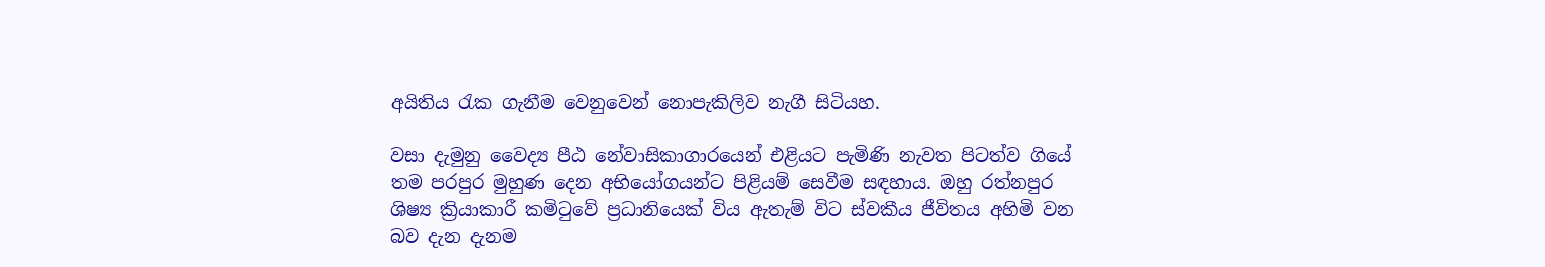අයිතිය රැක ගැනීම වෙනුවෙන් නොපැකිලිව නැගී සිටියහ.

වසා දැමුනු වෛද්‍ය පීඨ නේවාසිකාගාරයෙන් එළියට පැමිණි නැවත පිටත්ව ගියේ තම පරපුර මුහුණ දෙන අභියෝගයන්ට පිළියම් සෙවීම සඳහාය. ඔහු රත්නපුර ශිෂ්‍ය ක්‍රියාකාරී කමිටුවේ ප්‍රධානියෙක් විය ඇතැම් විට ස්වකීය ජීවිතය අහිමි වන බව දැන දැනම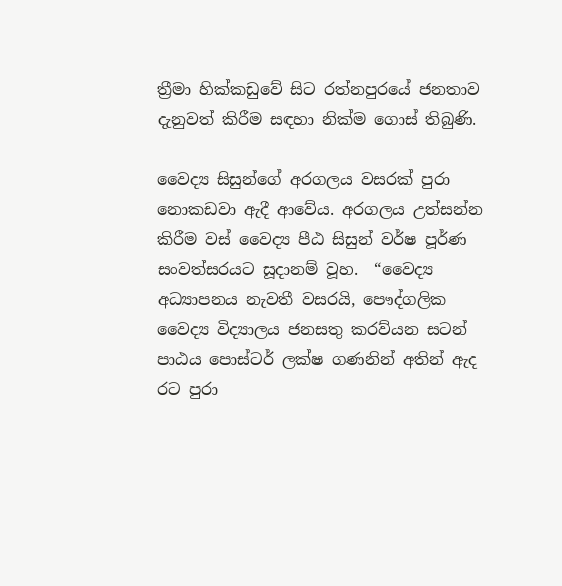ත්‍රීමා හික්කඩුවේ සිට රත්නපුරයේ ජනතාව දැනුවත් කිරීම සඳහා නික්ම ගොස් තිබුණි.

වෛද්‍ය සිසුන්ගේ අරගලය වසරක් පුරා නොකඩවා ඇදී ආවේය. අරගලය උත්සන්න කිරීම වස් වෛද්‍ය පීඨ සිසුන් වර්ෂ පූර්ණ සංවත්සරයට සූදානම් වූහ.  “වෛද්‍ය අධ්‍යාපනය නැවතී වසරයි, පෞද්ගලික වෛද්‍ය විද්‍යාලය ජනසතු කරව්යන සටන් පාඨය පොස්ටර් ලක්ෂ ගණනින් අතින් ඇද රට පුරා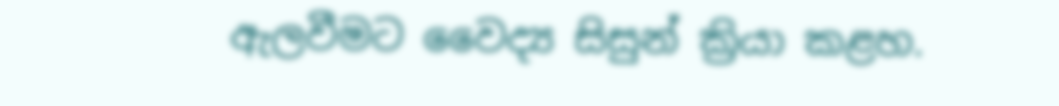ඇලවීමට වෛද්‍ය සිසුන් ක්‍රියා කළහ.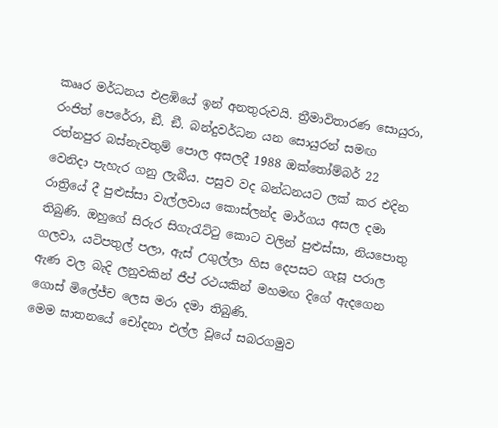කෲර මර්ධනය එළඹියේ ඉන් අනතුරුවයි. ත්‍රීමාවිතාරණ සොයුරා, රංජිත් පෙරේරා, ඞී. ඞී. බන්දුවර්ධන යන සොයුරන් සමඟ රත්නපුර බස්නැවතුම් පොල අසලදී 1988 ඔක්තෝම්බර් 22 වෙනිදා පැහැර ගනු ලැබීය. පසුව වද බන්ධනයට ලක් කර එදින රාත්‍රියේ දී පුළුස්සා වැල්ලවාය කොස්ලන්ද මාර්ගය අසල දමා තිබුණි. ඔහුගේ සිරුර සිගැරැට්ටු කොට වලින් පුළුස්සා, නියපොතු ගලවා, යටිපතුල් පලා, ඇස් උගුල්ලා හිස දෙපසට ගැසූ පරාල ඇණ වල බැදි ලනුවකින් ජීප් රථයකින් මහමඟ දිගේ ඇදගෙන ගොස් මිලේජ්ච ලෙස මරා දමා තිබුණි.
මෙම ඝාතනයේ චෝදනා එල්ල වූයේ සබරගමුව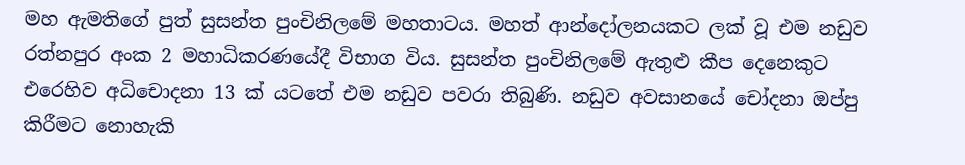මහ ඇමතිගේ පුත් සුසන්ත පුංචිනිලමේ මහතාටය. මහත් ආන්දෝලනයකට ලක් වූ එම නඩුව රත්නපුර අංක 2 මහාධිකරණයේදී විභාග විය. සුසන්ත පුංචිනිලමේ ඇතුළු කීප දෙනෙකුට එරෙහිව අධිචොදනා 13 ක් යටතේ එම නඩුව පවරා තිබුණි. නඩුව අවසානයේ චෝදනා ඔප්පු කිරීමට නොහැකි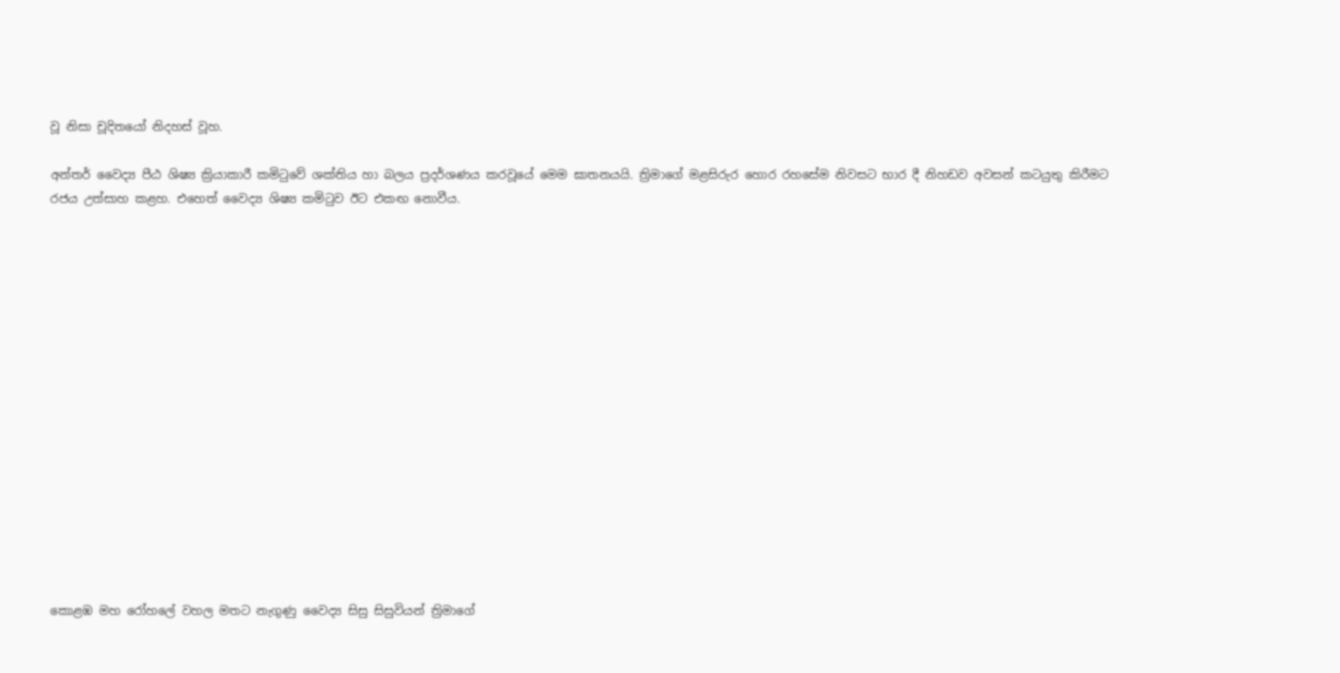වූ නිසා චූදිතයෝ නිදහස් වූහ.

අන්තර් වෛද්‍ය පීඨ ශිෂ්‍ය ක්‍රියාකාරී කමිටුවේ ශක්තිය හා බලය ප්‍රදර්ශණය කරවූයේ මෙම ඝාතනයයි. ත්‍රිමාගේ මළසිරුර හොර රහසේම නිවසට භාර දී නිහඩව අවසන් කටයුතු කිරීමට රජය උත්සාහ කළහ. එහෙත් වෛද්‍ය ශිෂ්‍ය කමිටුව ඊට එකඟ නොවීය.
















කොළඹ මහ රෝහලේ වහල මතට නැගුණු වෛද්‍ය සිසු සිසුවියන් ත්‍රිමාගේ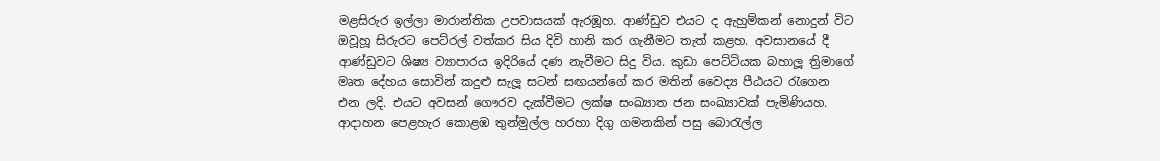මළසිරුර ඉල්ලා මාරාන්තික උපවාසයක් ඇරඹූහ. ආණ්ඩුව එයට ද ඇහුම්කන් නොදුන් විට ඔවූහූ සිරුරට පෙට්රල් වත්කර සිය දිවි හානි කර ගැනීමට තැත් කළහ. අවසානයේ දී ආණ්ඩුවට ශිෂ්‍ය ව්‍යාපාරය ඉදිරියේ දණ නැවීමට සිදු විය. කුඩා පෙට්ටියක බහාලූ ත්‍රිමාගේ මෘත දේහය සොවින් කදුළු සැලූ සටන් සඟයන්ගේ කර මතින් වෛද්‍ය පීඨයට රැගෙන එන ලදි. එයට අවසන් ගෞරව දැක්වීමට ලක්ෂ සංඛ්‍යාත ජන සංඛ්‍යාවක් පැමිණියහ. ආදාහන පෙළහැර කොළඹ තුන්මුල්ල හරහා දිගු ගමනකින් පසු බොරැල්ල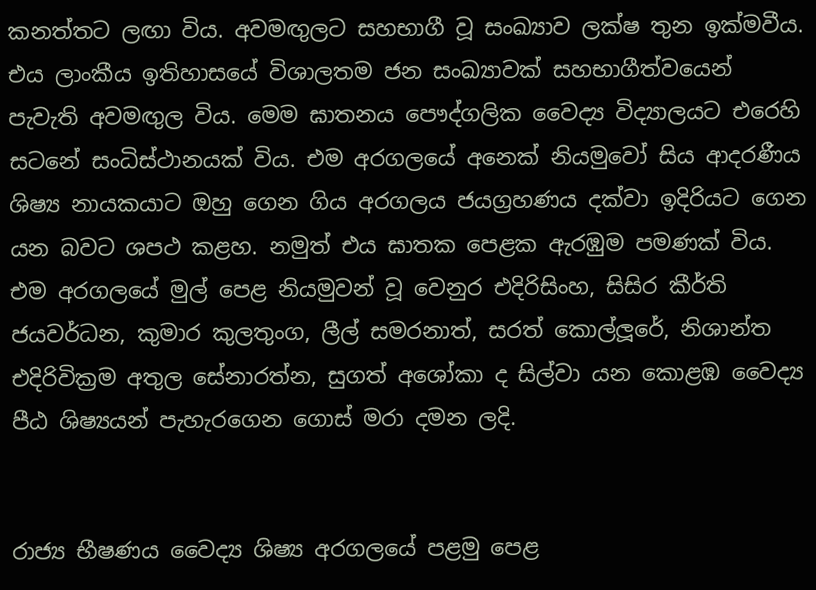කනත්තට ලඟා විය. අවමඟුලට සහභාගී වූ සංඛ්‍යාව ලක්ෂ තුන ඉක්මවීය. එය ලාංකීය ඉතිහාසයේ විශාලතම ජන සංඛ්‍යාවක් සහභාගීත්වයෙන් පැවැති අවමඟුල විය. මෙම ඝාතනය පෞද්ගලික වෛද්‍ය විද්‍යාලයට එරෙහි සටනේ සංධිස්ථානයක් විය. එම අරගලයේ අනෙක් නියමුවෝ සිය ආදරණීය ශිෂ්‍ය නායකයාට ඔහු ගෙන ගිය අරගලය ජයග්‍රහණය දක්වා ඉදිරියට ගෙන යන බවට ශපථ කළහ. නමුත් එය ඝාතක පෙළක ඇරඹුම පමණක් විය. එම අරගලයේ මුල් පෙළ නියමුවන් වූ වෙනුර එදිරිසිංහ, සිසිර කීර්ති ජයවර්ධන, කුමාර කුලතුංග, ලීල් සමරනාත්, සරත් කොල්ලූරේ, නිශාන්ත එදිරිවික්‍රම අතුල සේනාරත්න, සුගත් අශෝකා ද සිල්වා යන කොළඹ වෛද්‍ය පීඨ ශිෂ්‍යයන් පැහැරගෙන ගොස් මරා දමන ලදි.


රාජ්‍ය භීෂණය වෛද්‍ය ශිෂ්‍ය අරගලයේ පළමු පෙළ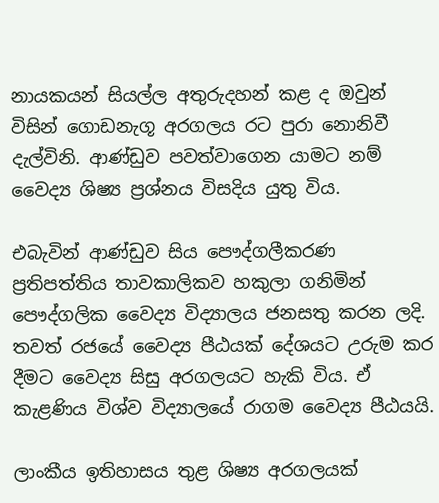නායකයන් සියල්ල අතුරුදහන් කළ ද ඔවුන් විසින් ගොඩනැගූ අරගලය රට පුරා නොනිවී දැල්විනි. ආණ්ඩුව පවත්වාගෙන යාමට නම් වෛද්‍ය ශිෂ්‍ය ප්‍රශ්නය විසදිය යුතු විය.

එබැවින් ආණ්ඩුව සිය පෞද්ගලීකරණ ප්‍රතිපත්තිය තාවකාලිකව හකුලා ගනිමින් පෞද්ගලික වෛද්‍ය විද්‍යාලය ජනසතු කරන ලදි. තවත් රජයේ වෛද්‍ය පීඨයක් දේශයට උරුම කර දීමට වෛද්‍ය සිසු අරගලයට හැකි විය. ඒ කැළණිය විශ්ව විද්‍යාලයේ රාගම වෛද්‍ය පීඨයයි.

ලාංකීය ඉතිහාසය තුළ ශිෂ්‍ය අරගලයක්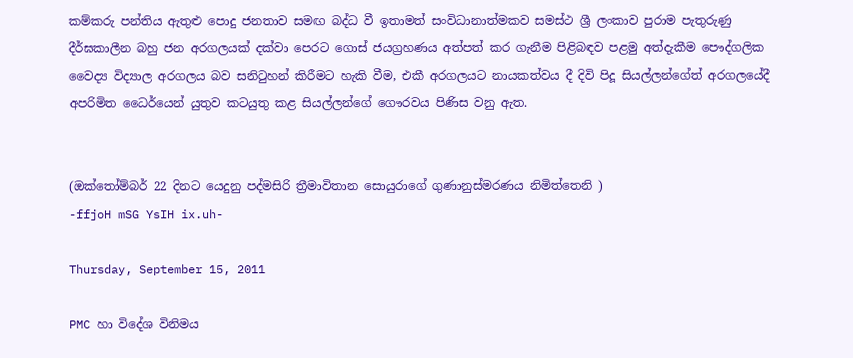කම්කරු පන්තිය ඇතුළු පොදු ජනතාව සමඟ බද්ධ වී ඉතාමත් සංවිධානාත්මකව සමස්ථ ශ්‍රී ලංකාව පුරාම පැතුරුණු දීර්ඝකාලීන බහු ජන අරගලයක් දක්වා පෙරට ගොස් ජයග්‍රහණය අත්පත් කර ගැනීම පිළිබඳව පළමු අත්දැකීම පෞද්ගලික වෛද්‍ය විද්‍යාල අරගලය බව සනිටුහන් කිරීමට හැකි වීම, එකී අරගලයට නායකත්වය දී දිවි පිදූ සියල්ලන්ගේත් අරගලයේදී අපරිමිත ධෛර්යෙන් යුතුව කටයුතු කළ සියල්ලන්ගේ ගෞරවය පිණිස වනු ඇත.


(ඔක්තෝම්බර් 22 දිනට යෙදුනු පද්මසිරි ත්‍රීමාවිතාන සොයුරාගේ ගුණානුස්මරණය නිමිත්තෙනි )
-ffjoH mSG YsIH ix.uh-

Thursday, September 15, 2011

PMC හා විදේශ විනිමය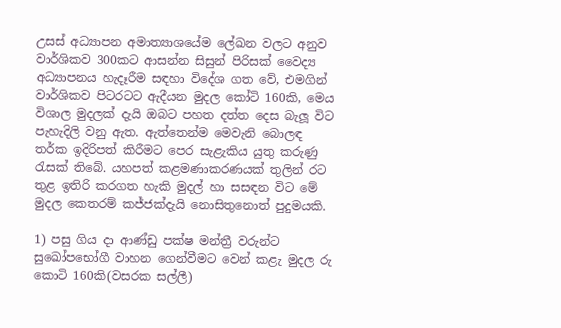උසස් අධ්‍යාපන අමාත්‍යාශයේම ලේඛන වලට අනුව වාර්ශිකව 300කට ආසන්න සිසුන් පිරිසක් වෛද්‍ය අධ්‍යාපනය හැදෑරීම සඳහා විදේශ ගත වේ, එමගින් වාර්ශිකව පිටරටට ඇදීයන මුදල කෝටි 160කි, මෙය විශාල මුදලක් දැයි ඔබට පහත දත්ත දෙස බැලූ විට පැහැදිලි වනු ඇත. ඇත්තෙන්ම මෙවැනි බොලඳ තර්ක ඉදිරිපත් කිරීමට පෙර සැළැකිය යුතු කරුණු රැසක් තිබේ. යහපත් කළමණාකරණයක් තුලින් රට තුළ ඉතිරි කරගත හැකි මුදල් හා සසඳන විට මේ මුදල කෙතරම් කජ්ජක්දැයි නොසිතුනොත් පුදුමයකි.

1) පසු ගිය දා ආණ්ඩු පක්ෂ මන්ත්‍රී වරුන්ට සුඛෝපභෝගී වාහන ගෙන්වීමට වෙන් කළැ මුදල රු කොටි 160කි(වසරක සල්ලී)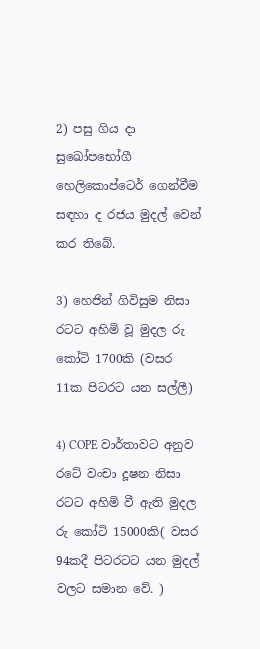2) පසු ගිය දා සුඛෝපභෝගී හෙලිකොප්ටෙර් ගෙන්වීම සඳහා ද රජය මුදල් වෙන් කර තිබේ.

3) හෙජින් ගිවිසුම නිසා රටට අහිමි වූ මුදල රු කෝටි 1700කි (වසර 11ක පිටරට යන සල්ලී)

4) COPE වාර්තාවට අනුව රටේ වංචා දූෂන නිසා රටට අහිමි වී ඇති මුදල රු කෝටි 15000කි( වසර 94කදී පිටරටට යන මුදල් වලට සමාන වේ. )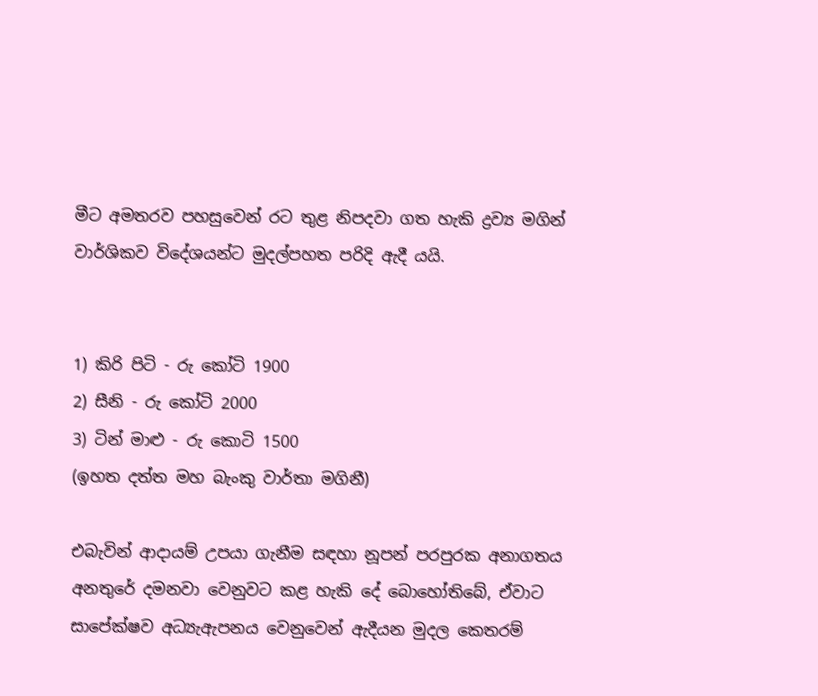මීට අමතරව පහසුවෙන් රට තුළ නිපදවා ගත හැකි ද්‍රව්‍ය මගින් වාර්ශිකව විදේශයන්ට මුදල්පහත පරිදි ඇදී යයි.


1) කිරි පිටි - රු කෝටි 1900
2) සීනි - රු කෝටි 2000
3) ටින් මාළු - රු කොටි 1500
(ඉහත දත්ත මහ බැංකු වාර්තා මගිනී)

එබැවින් ආදායම් උපයා ගැනීම සඳහා නූපන් පරපුරක අනාගතය අනතුරේ දමනවා වෙනුවට කළ හැකි දේ බොහෝතිබේ, ඒවාට සාපේක්ෂව අධ්‍යැඇපනය වෙනුවෙන් ඇදීයන මුදල කෙතරම්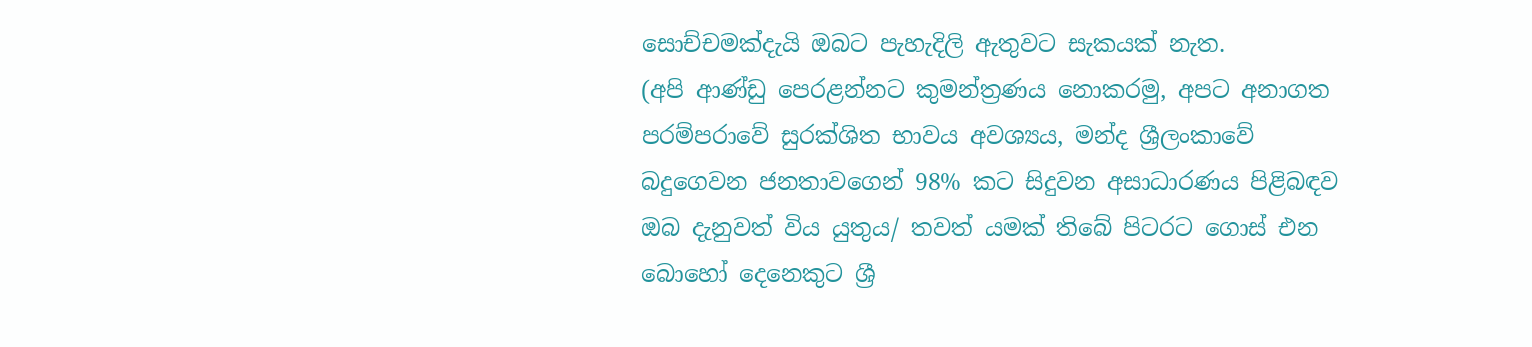සොච්චමක්දැයි ඔබට පැහැදිලි ඇතුවට සැකයක් නැත.
(අපි ආණ්ඩු පෙරළන්නට කුමන්ත්‍රණය නොකරමු, අපට අනාගත පරම්පරාවේ සුරක්ශිත භාවය අවශ්‍යය, මන්ද ශ්‍රීලංකාවේ බදුගෙවන ජනතාවගෙන් 98% කට සිදුවන අසාධාරණය පිළිබඳව ඔබ දැනුවත් විය යුතුය/ තවත් යමක් තිබේ පිටරට ගොස් එන බොහෝ දෙනෙකුට ශ්‍රී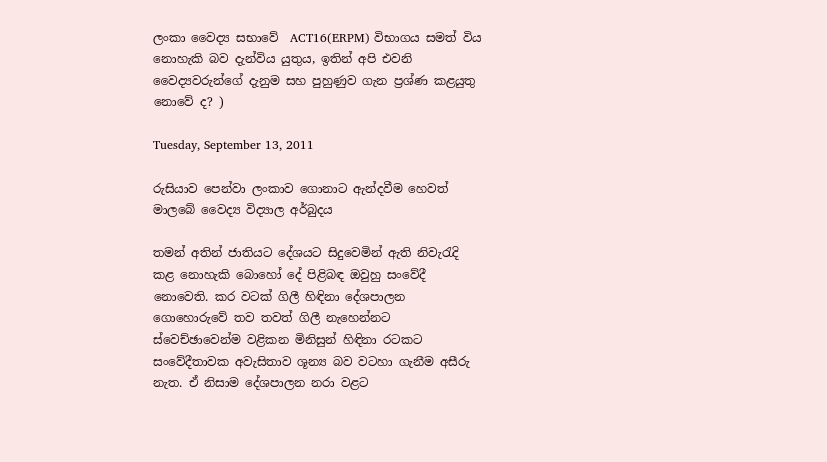ලංකා වෛද්‍ය සභාවේ  ACT16(ERPM) විභාගය සමත් විය නොහැකි බව දැන්විය යුතුය, ඉතින් අපි එවනි වෛද්‍යවරුන්ගේ දැනුම සහ පුහුණුව ගැන ප්‍රශ්ණ කළයුතු නොවේ ද? )

Tuesday, September 13, 2011

රුසියාව පෙන්වා ලංකාව ගොනාට ඇන්දවීම හෙවත් මාලබේ වෛද්‍ය විද්‍යාල අර්බුදය

තමන් අතින් ජාතියට දේශයට සිදුවෙමින් ඇති නිවැරැදි කළ නොහැකි බොහෝ දේ පිළිබඳ ඔවුහු සංවේදී නොවෙති. කර වටක්‌ ගිලී හිඳිනා දේශපාලන ගොහොරුවේ තව තවත් ගිලී නැහෙන්නට ස්‌වෙච්ඡාවෙන්ම වළිකන මිනිසුන් හිඳිනා රටකට සංවේදීතාවක අවැසිතාව ශූන්‍ය බව වටහා ගැනීම අසීරු නැත. ඒ නිසාම දේශපාලන නරා වළට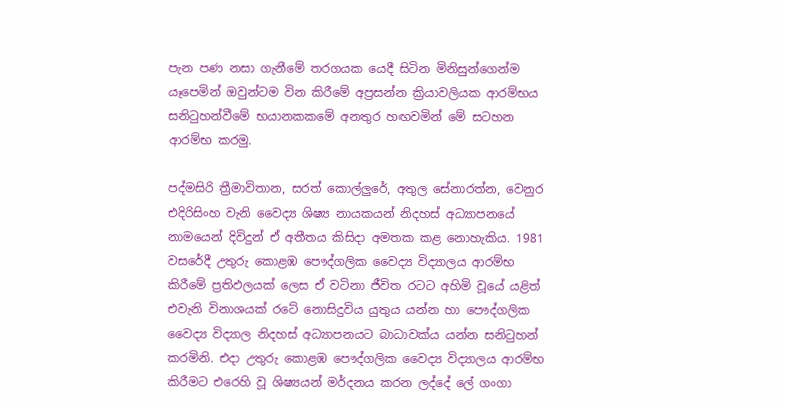පැන පණ නසා ගැනීමේ තරගයක යෙදී සිටින මිනිසුන්ගෙන්ම යෑපෙමින් ඔවුන්ටම වින කිරීමේ අප්‍රසන්න ක්‍රියාවලියක ආරම්භය සනිටුහන්වීමේ භයානකකමේ අනතුර හඟවමින් මේ සටහන ආරම්භ කරමු.

පද්මසිරි ත්‍රීමාවිතාන, සරත් කොල්ලුරේ, අතුල සේනාරත්න, වෙනුර එදිරිසිංහ වැනි වෛද්‍ය ශිෂ්‍ය නායකයන් නිදහස්‌ අධ්‍යාපනයේ නාමයෙන් දිවිදුන් ඒ අතීතය කිසිදා අමතක කළ නොහැකිය. 1981 වසරේදී උතුරු කොළඹ පෞද්ගලික වෛද්‍ය විද්‍යාලය ආරම්භ කිරීමේ ප්‍රතිඵලයක්‌ ලෙස ඒ වටිනා ජීවිත රටට අහිමි වූයේ යළිත් එවැනි විනාශයක්‌ රටේ නොසිදුවිය යුතුය යන්න හා පෞද්ගලික වෛද්‍ය විද්‍යාල නිදහස්‌ අධ්‍යාපනයට බාධාවක්‌ය යන්න සනිටුහන් කරමිනි. එදා උතුරු කොළඹ පෞද්ගලික වෛද්‍ය විද්‍යාලය ආරම්භ කිරීමට එරෙහි වූ ශිෂ්‍යයන් මර්දනය කරන ලද්දේ ලේ ගංගා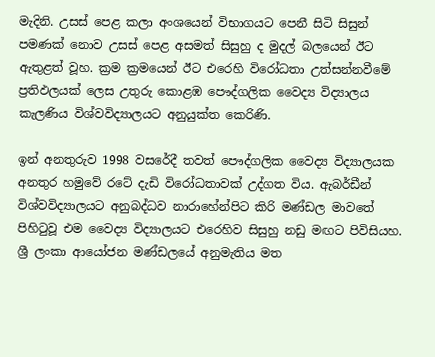මැදිනි. උසස්‌ පෙළ කලා අංශයෙන් විභාගයට පෙනී සිටි සිසුන් පමණක්‌ නොව උසස්‌ පෙළ අසමත් සිසුහු ද මුදල් බලයෙන් ඊට ඇතුළත් වූහ. ක්‍රම ක්‍රමයෙන් ඊට එරෙහි විරෝධතා උත්සන්නවීමේ ප්‍රතිඵලයක්‌ ලෙස උතුරු කොළඹ පෞද්ගලික වෛද්‍ය විද්‍යාලය කැලණිය විශ්වවිද්‍යාලයට අනුයුක්‌ත කෙරිණි.

ඉන් අනතුරුව 1998 වසරේදී තවත් පෞද්ගලික වෛද්‍ය විද්‍යාලයක අනතුර හමුවේ රටේ දැඩි විරෝධතාවක්‌ උද්ගත විය. ඇබර්ඩීන් විශ්වවිද්‍යාලයට අනුබද්ධව නාරාහේන්පිට කිරි මණ්‌ඩල මාවතේ පිහිටුවූ එම වෛද්‍ය විද්‍යාලයට එරෙහිව සිසුහු නඩු මඟට පිවිසියහ. ශ්‍රී ලංකා ආයෝජන මණ්‌ඩලයේ අනුමැතිය මත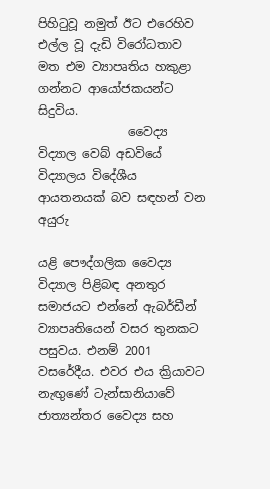පිහිටුවූ නමුත් ඊට එරෙහිව එල්ල වූ දැඩි විරෝධතාව මත එම ව්‍යාපෘතිය හකුළා ගන්නට ආයෝජකයන්ට සිදුවිය.
               වෛද්‍ය විද්‍යාල වෙබ් අඩවියේ විද්‍යාලය විදේශීය ආයතනයක්‌ බව සඳහන් වන අයුරු

යළි පෞද්ගලික වෛද්‍ය විද්‍යාල පිළිබඳ අනතුර සමාජයට එන්නේ ඇබර්ඩීන් ව්‍යාපෘතියෙන් වසර තුනකට පසුවය. එනම් 2001 වසරේදීය. එවර එය ක්‍රියාවට නැඟුණේ ටැන්සානියාවේ ජාත්‍යන්තර වෛද්‍ය සහ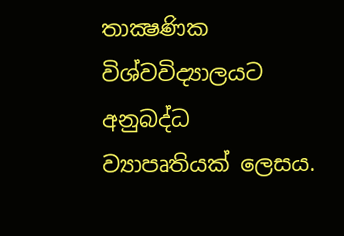තාක්‍ෂණික විශ්වවිද්‍යාලයට අනුබද්ධ ව්‍යාපෘතියක්‌ ලෙසය.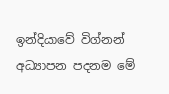ඉන්දියාවේ විග්නන් අධ්‍යාපන පදනම මේ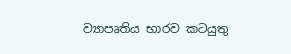ව්‍යාපෘතිය භාරව කටයුතු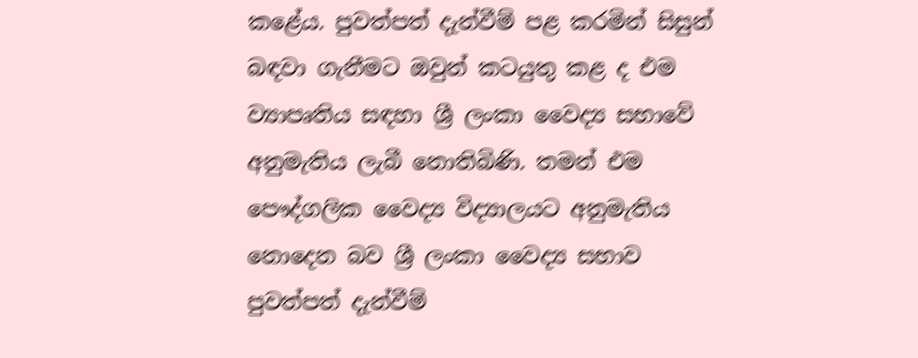කළේය. පුවත්පත් දැන්වීම් පළ කරමින් සිසුන් බඳවා ගැනීමට ඔවුන් කටයුතු කළ ද එම ව්‍යාපෘතිය සඳහා ශ්‍රී ලංකා වෛද්‍ය සභාවේ අනුමැතිය ලැබී නොතිබිණි. තමන් එම පෞද්ගලික වෛද්‍ය විද්‍යාලයට අනුමැතිය නොදෙන බව ශ්‍රී ලංකා වෛද්‍ය සභාව පුවත්පත් දැන්වීම්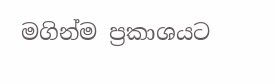මගින්ම ප්‍රකාශයට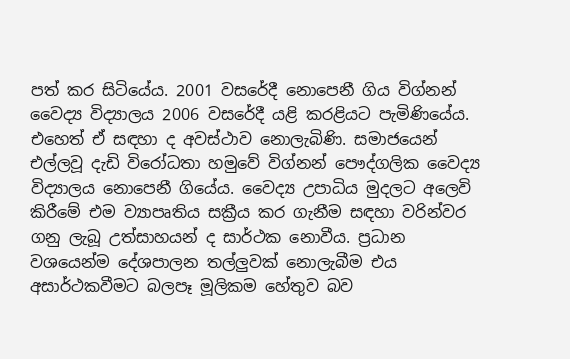පත් කර සිටියේය. 2001 වසරේදී නොපෙනී ගිය විග්නන් වෛද්‍ය විද්‍යාලය 2006 වසරේදී යළි කරළියට පැමිණියේය. එහෙත් ඒ සඳහා ද අවස්‌ථාව නොලැබිණි. සමාජයෙන් එල්ලවූ දැඩි විරෝධතා හමුවේ විග්නන් පෞද්ගලික වෛද්‍ය විද්‍යාලය නොපෙනී ගියේය. වෛද්‍ය උපාධිය මුදලට අලෙවි කිරීමේ එම ව්‍යාපෘතිය සක්‍රීය කර ගැනීම සඳහා වරින්වර ගනු ලැබූ උත්සාහයන් ද සාර්ථක නොවීය. ප්‍රධාන වශයෙන්ම දේශපාලන තල්ලුවක්‌ නොලැබීම එය අසාර්ථකවීමට බලපෑ මූලිකම හේතුව බව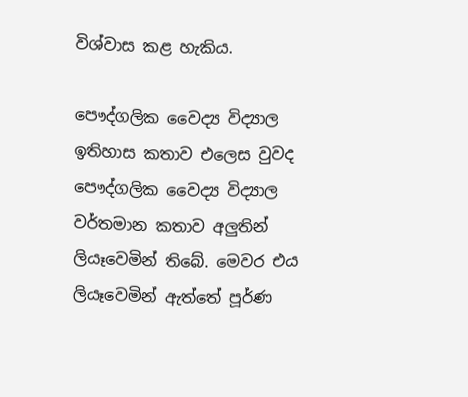විශ්වාස කළ හැකිය.

පෞද්ගලික වෛද්‍ය විද්‍යාල ඉතිහාස කතාව එලෙස වුවද පෞද්ගලික වෛද්‍ය විද්‍යාල වර්තමාන කතාව අලුතින් ලියෑවෙමින් තිබේ. මෙවර එය ලියෑවෙමින් ඇත්තේ පූර්ණ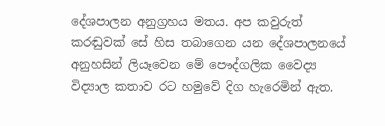දේශපාලන අනුග්‍රහය මතය. අප කවුරුත් කරඬුවක්‌ සේ හිස තබාගෙන යන දේශපාලනයේ අනුහසින් ලියෑවෙන මේ පෞද්ගලික වෛද්‍ය විද්‍යාල කතාව රට හමුවේ දිග හැරෙමින් ඇත.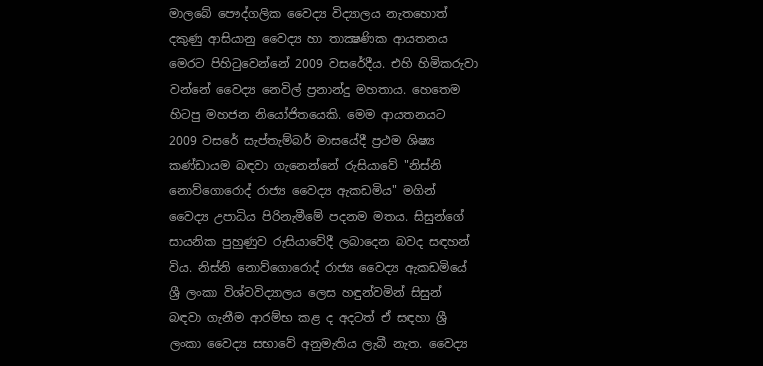මාලබේ පෞද්ගලික වෛද්‍ය විද්‍යාලය නැතහොත් දකුණු ආසියානු වෛද්‍ය හා තාක්‍ෂණික ආයතනය මෙරට පිහිටුවෙන්නේ 2009 වසරේදීය. එහි හිමිකරුවා වන්නේ වෛද්‍ය නෙවිල් ප්‍රනාන්දු මහතාය. හෙතෙම හිටපු මහජන නියෝජිතයෙකි. මෙම ආයතනයට 2009 වසරේ සැප්තැම්බර් මාසයේදී ප්‍රථම ශිෂ්‍ය කණ්‌ඩායම බඳවා ගැනෙන්නේ රුසියාවේ "නිස්‌නි නොව්ගොරොද් රාජ්‍ය වෛද්‍ය ඇකඩමිය" මගින් වෛද්‍ය උපාධිය පිරිනැමීමේ පදනම මතය. සිසුන්ගේ සායනික පුහුණුව රුසියාවේදී ලබාදෙන බවද සඳහන් විය. නිස්‌නි නොව්ගොරොද් රාජ්‍ය වෛද්‍ය ඇකඩමියේ ශ්‍රී ලංකා විශ්වවිද්‍යාලය ලෙස හඳුන්වමින් සිසුන් බඳවා ගැනීම ආරම්භ කළ ද අදටත් ඒ සඳහා ශ්‍රී ලංකා වෛද්‍ය සභාවේ අනුමැතිය ලැබී නැත. වෛද්‍ය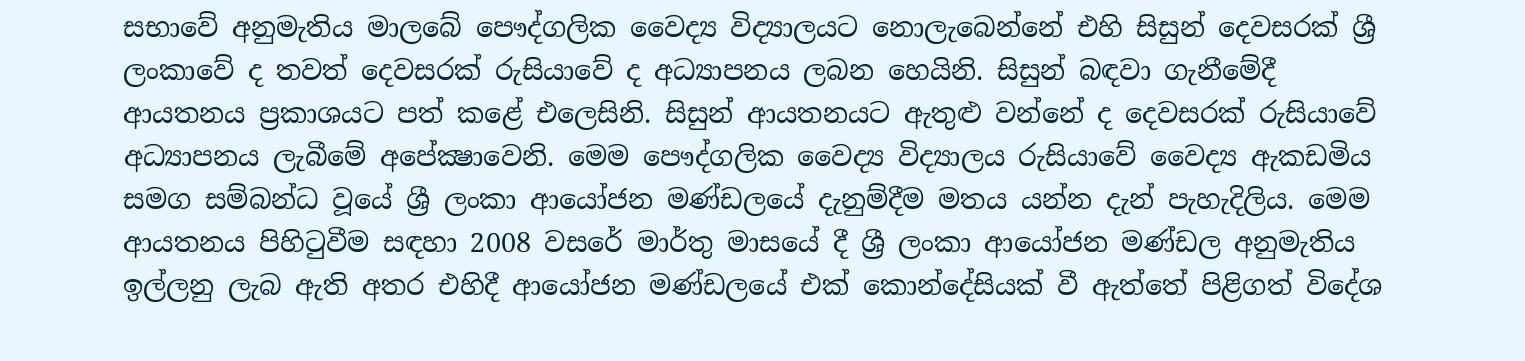සභාවේ අනුමැතිය මාලබේ පෞද්ගලික වෛද්‍ය විද්‍යාලයට නොලැබෙන්නේ එහි සිසුන් දෙවසරක්‌ ශ්‍රී ලංකාවේ ද තවත් දෙවසරක්‌ රුසියාවේ ද අධ්‍යාපනය ලබන හෙයිනි. සිසුන් බඳවා ගැනීමේදී ආයතනය ප්‍රකාශයට පත් කළේ එලෙසිනි. සිසුන් ආයතනයට ඇතුළු වන්නේ ද දෙවසරක්‌ රුසියාවේ අධ්‍යාපනය ලැබීමේ අපේක්‍ෂාවෙනි. මෙම පෞද්ගලික වෛද්‍ය විද්‍යාලය රුසියාවේ වෛද්‍ය ඇකඩමිය සමග සම්බන්ධ වූයේ ශ්‍රී ලංකා ආයෝජන මණ්‌ඩලයේ දැනුම්දීම මතය යන්න දැන් පැහැදිලිය. මෙම ආයතනය පිහිටුවීම සඳහා 2008 වසරේ මාර්තු මාසයේ දී ශ්‍රී ලංකා ආයෝජන මණ්‌ඩල අනුමැතිය ඉල්ලනු ලැබ ඇති අතර එහිදී ආයෝජන මණ්‌ඩලයේ එක්‌ කොන්දේසියක්‌ වී ඇත්තේ පිළිගත් විදේශ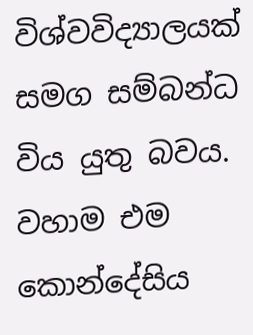විශ්වවිද්‍යාලයක්‌ සමග සම්බන්ධ විය යුතු බවය. වහාම එම කොන්දේසිය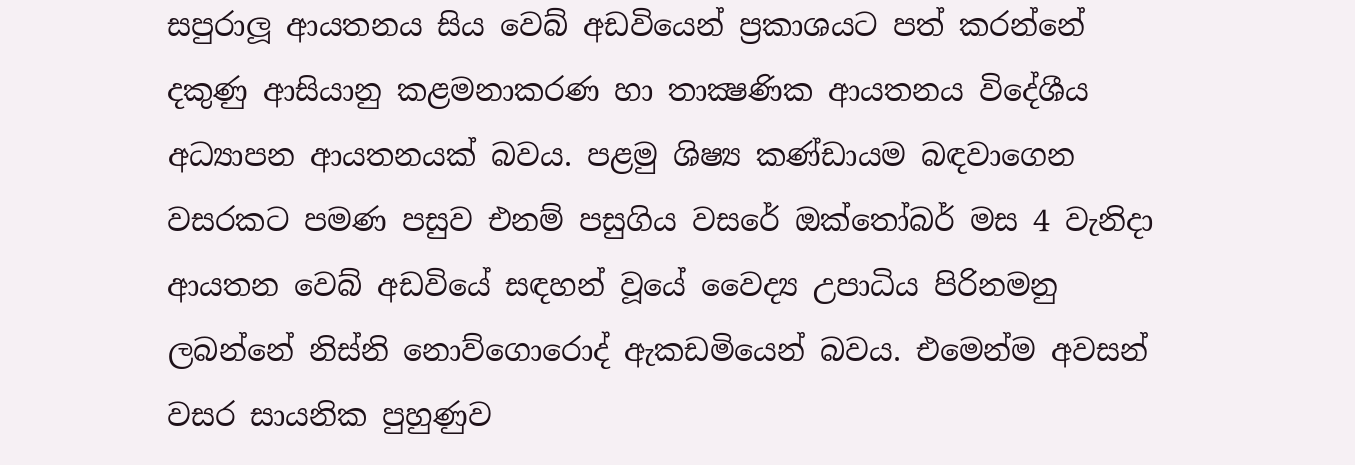සපුරාලූ ආයතනය සිය වෙබ් අඩවියෙන් ප්‍රකාශයට පත් කරන්නේ දකුණු ආසියානු කළමනාකරණ හා තාක්‍ෂණික ආයතනය විදේශීය අධ්‍යාපන ආයතනයක්‌ බවය. පළමු ශිෂ්‍ය කණ්‌ඩායම බඳවාගෙන වසරකට පමණ පසුව එනම් පසුගිය වසරේ ඔක්‌තෝබර් මස 4 වැනිදා ආයතන වෙබ් අඩවියේ සඳහන් වූයේ වෛද්‍ය උපාධිය පිරිනමනු ලබන්නේ නිස්‌නි නොව්ගොරොද් ඇකඩමියෙන් බවය. එමෙන්ම අවසන් වසර සායනික පුහුණුව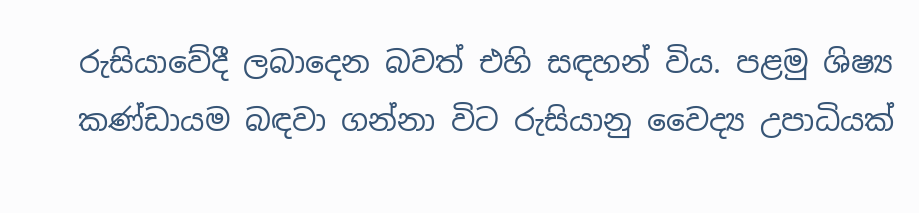රුසියාවේදී ලබාදෙන බවත් එහි සඳහන් විය. පළමු ශිෂ්‍ය කණ්‌ඩායම බඳවා ගන්නා විට රුසියානු වෛද්‍ය උපාධියක්‌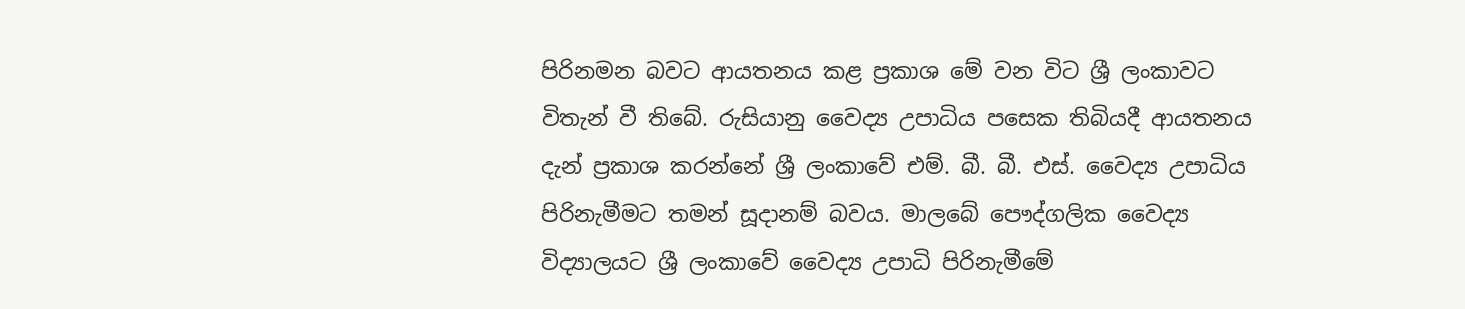පිරිනමන බවට ආයතනය කළ ප්‍රකාශ මේ වන විට ශ්‍රී ලංකාවට විතැන් වී තිබේ. රුසියානු වෛද්‍ය උපාධිය පසෙක තිබියදී ආයතනය දැන් ප්‍රකාශ කරන්නේ ශ්‍රී ලංකාවේ එම්. බී. බී. එස්‌. වෛද්‍ය උපාධිය පිරිනැමීමට තමන් සූදානම් බවය. මාලබේ පෞද්ගලික වෛද්‍ය විද්‍යාලයට ශ්‍රී ලංකාවේ වෛද්‍ය උපාධි පිරිනැමීමේ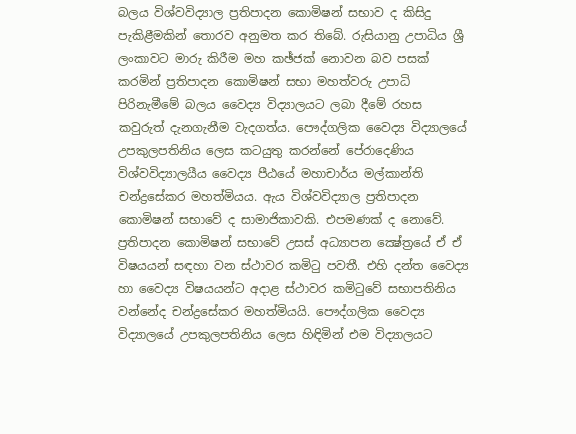බලය විශ්වවිද්‍යාල ප්‍රතිපාදන කොමිෂන් සභාව ද කිසිදු පැකිළීමකින් තොරව අනුමත කර තිබේ. රුසියානු උපාධිය ශ්‍රී ලංකාවට මාරු කිරීම මහ කඡ්ජක්‌ නොවන බව පසක්‌ කරමින් ප්‍රතිපාදන කොමිෂන් සභා මහත්වරු උපාධි පිරිනැමීමේ බලය වෛද්‍ය විද්‍යාලයට ලබා දීමේ රහස කවුරුත් දැනගැනීම වැදගත්ය. පෞද්ගලික වෛද්‍ය විද්‍යාලයේ උපකුලපතිනිය ලෙස කටයුතු කරන්නේ පේරාදෙණිය විශ්වවිද්‍යාලයීය වෛද්‍ය පීඨයේ මහාචාර්ය මල්කාන්ති චන්ද්‍රසේකර මහත්මියය. ඇය විශ්වවිද්‍යාල ප්‍රතිපාදන කොමිෂන් සභාවේ ද සාමාජිකාවකි. එපමණක්‌ ද නොවේ. ප්‍රතිපාදන කොමිෂන් සභාවේ උසස්‌ අධ්‍යාපන ක්‍ෂේත්‍රයේ ඒ ඒ විෂයයන් සඳහා වන ස්‌ථාවර කමිටු පවතී. එහි දන්ත වෛද්‍ය හා වෛද්‍ය විෂයයන්ට අදාළ ස්‌ථාවර කමිටුවේ සභාපතිනිය වන්නේද චන්ද්‍රසේකර මහත්මියයි. පෞද්ගලික වෛද්‍ය විද්‍යාලයේ උපකුලපතිනිය ලෙස හිඳිමින් එම විද්‍යාලයට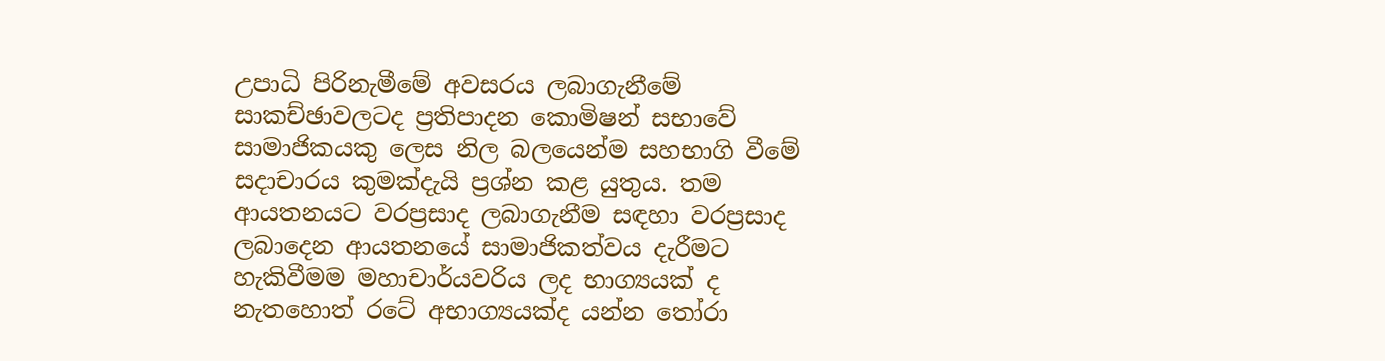උපාධි පිරිනැමීමේ අවසරය ලබාගැනීමේ සාකච්ඡාවලටද ප්‍රතිපාදන කොමිෂන් සභාවේ සාමාජිකයකු ලෙස නිල බලයෙන්ම සහභාගි වීමේ සදාචාරය කුමක්‌දැයි ප්‍රශ්න කළ යුතුය. තම ආයතනයට වරප්‍රසාද ලබාගැනීම සඳහා වරප්‍රසාද ලබාදෙන ආයතනයේ සාමාජිකත්වය දැරීමට හැකිවීමම මහාචාර්යවරිය ලද භාග්‍යයක්‌ ද නැතහොත් රටේ අභාග්‍යයක්‌ද යන්න තෝරා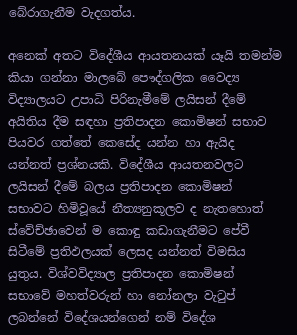බේරාගැනීම වැදගත්ය.

අනෙක්‌ අතට විදේශීය ආයතනයක්‌ යෑයි තමන්ම කියා ගන්නා මාලබේ පෞද්ගලික වෛද්‍ය විද්‍යාලයට උපාධි පිරිනැමීමේ ලයිසන් දීමේ අයිතිය දීම සඳහා ප්‍රතිපාදන කොමිෂන් සභාව පියවර ගත්තේ කෙසේද යන්න හා ඇයිද යන්නත් ප්‍රශ්නයකි. විදේශීය ආයතනවලට ලයිසන් දීමේ බලය ප්‍රතිපාදන කොමිෂන් සභාවට හිමිවූයේ නීත්‍යනුකූලව ද නැතහොත් ස්‌වේච්ඡාවෙන් ම කොඳු කඩාගැනීමට පේවී සිටීමේ ප්‍රතිඵලයක්‌ ලෙසද යන්නත් විමසිය යුතුය. විශ්වවිද්‍යාල ප්‍රතිපාදන කොමිෂන් සභාවේ මහත්වරුන් හා නෝනලා වැටුප් ලබන්නේ විදේශයන්ගෙන් නම් විදේශ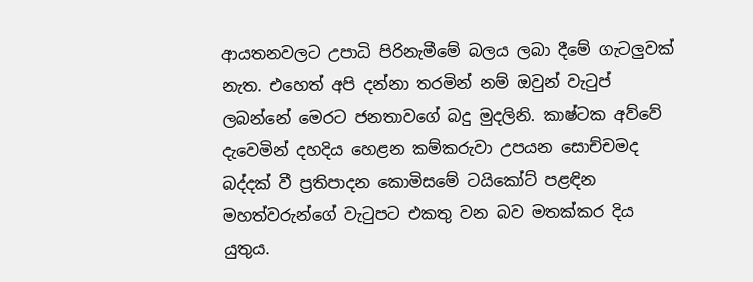ආයතනවලට උපාධි පිරිනැමීමේ බලය ලබා දීමේ ගැටලුවක්‌ නැත. එහෙත් අපි දන්නා තරමින් නම් ඔවුන් වැටුප් ලබන්නේ මෙරට ජනතාවගේ බදු මුදලිනි. කාෂ්ටක අව්වේ දැවෙමින් දහදිය හෙළන කම්කරුවා උපයන සොච්චමද බද්දක්‌ වී ප්‍රතිපාදන කොමිසමේ ටයිකෝට්‌ පළඳින මහත්වරුන්ගේ වැටුපට එකතු වන බව මතක්‌කර දිය යුතුය.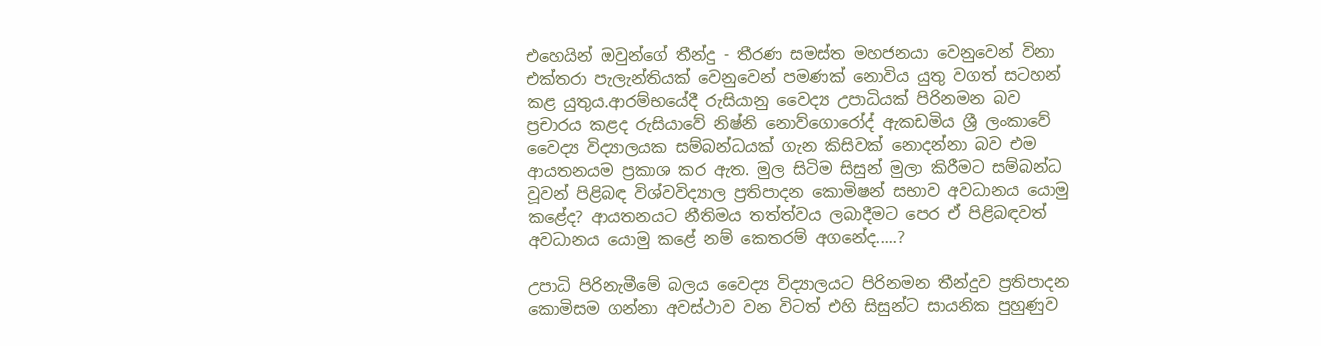එහෙයින් ඔවුන්ගේ තීන්දු - තීරණ සමස්‌ත මහජනයා වෙනුවෙන් විනා එක්‌තරා පැලැන්තියක්‌ වෙනුවෙන් පමණක්‌ නොවිය යුතු වගත් සටහන් කළ යුතුය.ආරම්භයේදී රුසියානු වෛද්‍ය උපාධියක්‌ පිරිනමන බව ප්‍රචාරය කළද රුසියාවේ නිෂ්නි නොව්ගොරෝද් ඇකඩමිය ශ්‍රී ලංකාවේ වෛද්‍ය විද්‍යාලයක සම්බන්ධයක්‌ ගැන කිසිවක්‌ නොදන්නා බව එම ආයතනයම ප්‍රකාශ කර ඇත. මුල සිටිම සිසුන් මුලා කිරීමට සම්බන්ධ වූවන් පිළිබඳ විශ්වවිද්‍යාල ප්‍රතිපාදන කොමිෂන් සභාව අවධානය යොමු කළේද? ආයතනයට නීතිමය තත්ත්වය ලබාදීමට පෙර ඒ පිළිබඳවත් අවධානය යොමු කළේ නම් කෙතරම් අගනේද.....?

උපාධි පිරිනැමීමේ බලය වෛද්‍ය විද්‍යාලයට පිරිනමන තීන්දුව ප්‍රතිපාදන කොමිසම ගන්නා අවස්‌ථාව වන විටත් එහි සිසුන්ට සායනික පුහුණුව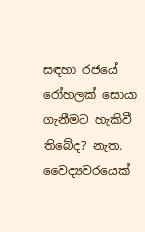සඳහා රජයේ රෝහලක්‌ සොයා ගැනීමට හැකිවී තිබේද? නැත. වෛද්‍යවරයෙක්‌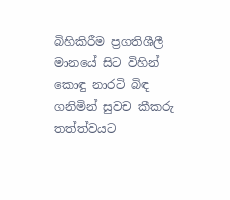බිහිකිරීම ප්‍රගතිශීලී මානයේ සිට විහින් කොඳු නාරටි බිඳ ගනිමින් සුවච කීකරු තත්ත්වයට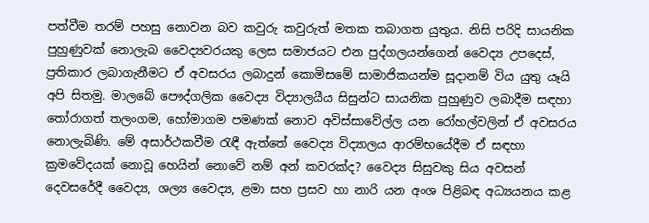පත්වීම තරම් පහසු නොවන බව කවුරු කවුරුත් මතක තබාගත යුතුය. නිසි පරිදි සායනික පුහුණුවක්‌ නොලැබ වෛද්‍යවරයකු ලෙස සමාජයට එන පුද්ගලයන්ගෙන් වෛද්‍ය උපදෙස්‌, ප්‍රතිකාර ලබාගැනීමට ඒ අවසරය ලබාදුන් කොමිසමේ සාමාජිකයන්ම සූදානම් විය යුතු යෑයි අපි සිතමු. මාලබේ පෞද්ගලික වෛද්‍ය විද්‍යාලයීය සිසුන්ට සායනික පුහුණුව ලබාදීම සඳහා තෝරාගත් තලංගම, හෝමාගම පමණක්‌ නොව අවිස්‌සාවේල්ල යන රෝහල්වලින් ඒ අවසරය නොලැබිණි. මේ අසාර්ථකවීම රැඳී ඇත්තේ වෛද්‍ය විද්‍යාලය ආරම්භයේදීම ඒ සඳහා ක්‍රමවේදයක්‌ නොවූ හෙයින් නොවේ නම් අන් කවරක්‌ද? වෛද්‍ය සිසුවකු සිය අවසන් දෙවසරේදී වෛද්‍ය, ශල්‍ය වෛද්‍ය, ළමා සහ ප්‍රසව හා නාරි යන අංශ පිළිබඳ අධ්‍යයනය කළ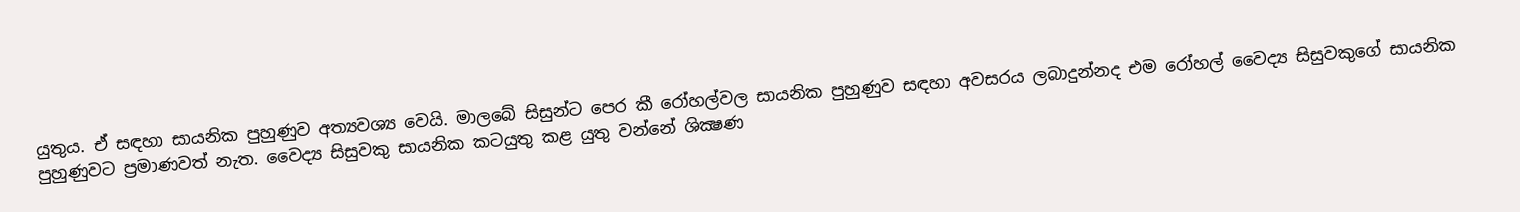යුතුය. ඒ සඳහා සායනික පුහුණුව අත්‍යවශ්‍ය වෙයි. මාලබේ සිසුන්ට පෙර කී රෝහල්වල සායනික පුහුණුව සඳහා අවසරය ලබාදුන්නද එම රෝහල් වෛද්‍ය සිසුවකුගේ සායනික පුහුණුවට ප්‍රමාණවත් නැත. වෛද්‍ය සිසුවකු සායනික කටයුතු කළ යුතු වන්නේ ශික්‍ෂණ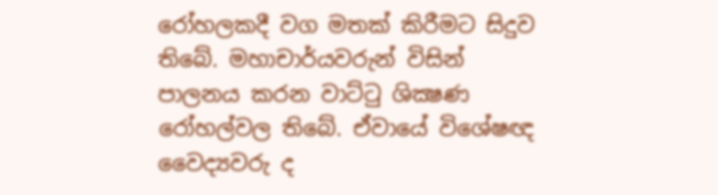රෝහලකදී වග මතක්‌ කිරීමට සිදුව තිබේ. මහාචාර්යවරුන් විසින් පාලනය කරන වාට්‌ටු ශික්‍ෂණ රෝහල්වල තිබේ. ඒවායේ විශේෂඥ වෛද්‍යවරු ද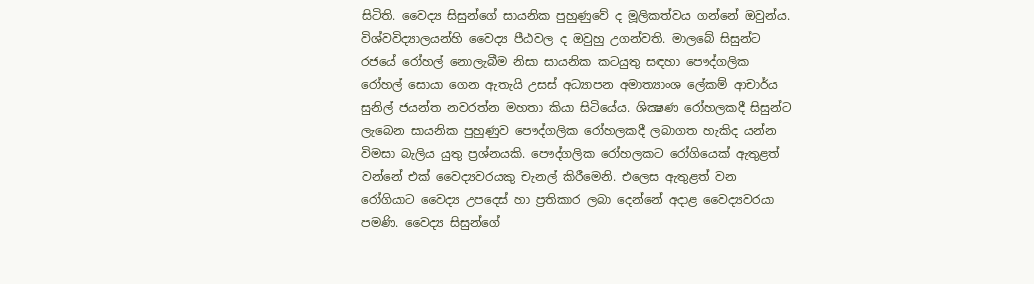සිටිති. වෛද්‍ය සිසුන්ගේ සායනික පුහුණුවේ ද මූලිකත්වය ගන්නේ ඔවුන්ය. විශ්වවිද්‍යාලයන්හි වෛද්‍ය පීඨවල ද ඔවුහු උගන්වති. මාලබේ සිසුන්ට රජයේ රෝහල් නොලැබීම නිසා සායනික කටයුතු සඳහා පෞද්ගලික රෝහල් සොයා ගෙන ඇතැයි උසස්‌ අධ්‍යාපන අමාත්‍යාංශ ලේකම් ආචාර්ය සුනිල් ජයන්ත නවරත්න මහතා කියා සිටියේය. ශික්‍ෂණ රෝහලකදී සිසුන්ට ලැබෙන සායනික පුහුණුව පෞද්ගලික රෝහලකදී ලබාගත හැකිද යන්න විමසා බැලිය යුතු ප්‍රශ්නයකි. පෞද්ගලික රෝහලකට රෝගියෙක්‌ ඇතුළත් වන්නේ එක්‌ වෛද්‍යවරයකු චැනල් කිරීමෙනි. එලෙස ඇතුළත් වන රෝගියාට වෛද්‍ය උපදෙස්‌ හා ප්‍රතිකාර ලබා දෙන්නේ අදාළ වෛද්‍යවරයා පමණි. වෛද්‍ය සිසුන්ගේ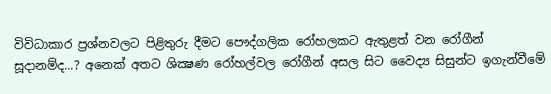විවිධාකාර ප්‍රශ්නවලට පිළිතුරු දීමට පෞද්ගලික රෝහලකට ඇතුළත් වන රෝගීන් සූදානම්ද...? අනෙක්‌ අතට ශික්‍ෂණ රෝහල්වල රෝගීන් අසල සිට වෛද්‍ය සිසුන්ට ඉගැන්වීමේ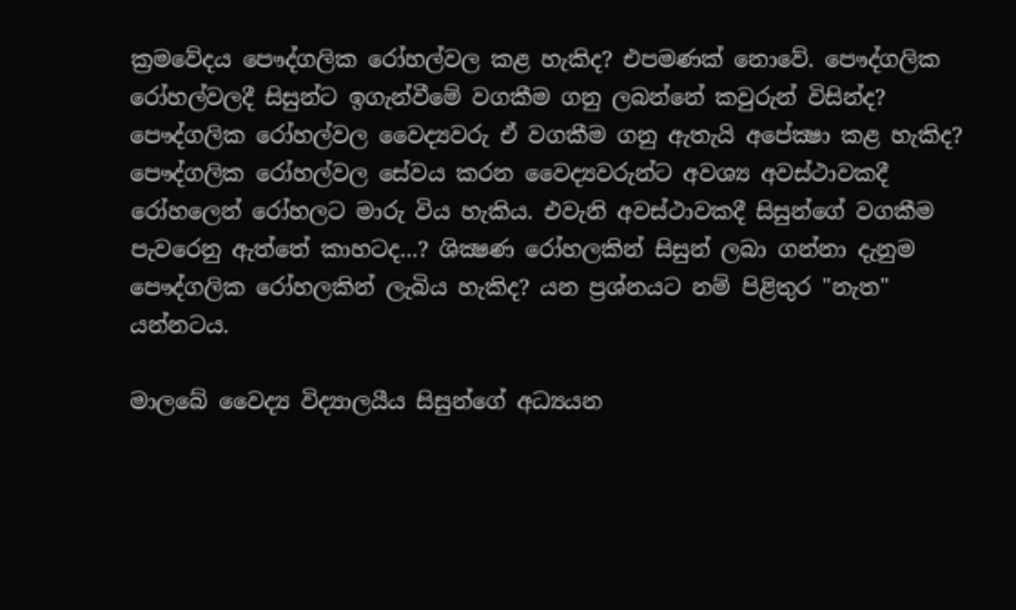ක්‍රමවේදය පෞද්ගලික රෝහල්වල කළ හැකිද? එපමණක්‌ නොවේ. පෞද්ගලික රෝහල්වලදී සිසුන්ට ඉගැන්වීමේ වගකීම ගනු ලබන්නේ කවුරුන් විසින්ද? පෞද්ගලික රෝහල්වල වෛද්‍යවරු ඒ වගකීම ගනු ඇතැයි අපේක්‍ෂා කළ හැකිද? පෞද්ගලික රෝහල්වල සේවය කරන වෛද්‍යවරුන්ට අවශ්‍ය අවස්‌ථාවකදී රෝහලෙන් රෝහලට මාරු විය හැකිය. එවැනි අවස්‌ථාවකදී සිසුන්ගේ වගකීම පැවරෙනු ඇත්තේ කාහටද...? ශික්‍ෂණ රෝහලකින් සිසුන් ලබා ගන්නා දැනුම පෞද්ගලික රෝහලකින් ලැබිය හැකිද? යන ප්‍රශ්නයට නම් පිළිතුර "නැත" යන්නටය.

මාලබේ වෛද්‍ය විද්‍යාලයීය සිසුන්ගේ අධ්‍යයන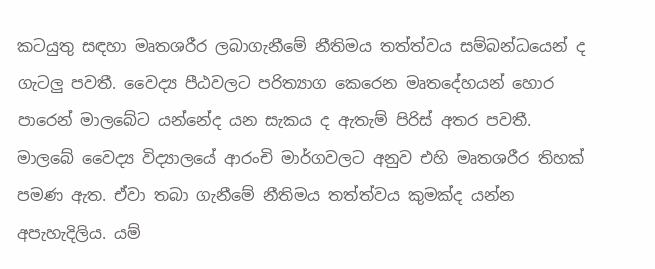කටයුතු සඳහා මෘතශරීර ලබාගැනීමේ නීතිමය තත්ත්වය සම්බන්ධයෙන් ද ගැටලු පවතී. වෛද්‍ය පීඨවලට පරිත්‍යාග කෙරෙන මෘතදේහයන් හොර පාරෙන් මාලබේට යන්නේද යන සැකය ද ඇතැම් පිරිස්‌ අතර පවතී. මාලබේ වෛද්‍ය විද්‍යාලයේ ආරංචි මාර්ගවලට අනුව එහි මෘතශරීර තිහක්‌ පමණ ඇත. ඒවා තබා ගැනීමේ නීතිමය තත්ත්වය කුමක්‌ද යන්න අපැහැදිලිය. යම්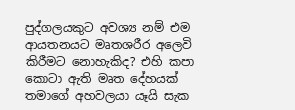පුද්ගලයකුට අවශ්‍ය නම් එම ආයතනයට මෘතශරීර අලෙවි කිරීමට නොහැකිද? එහි කපා කොටා ඇති මෘත දේහයක්‌ තමාගේ අහවලයා යෑයි සැක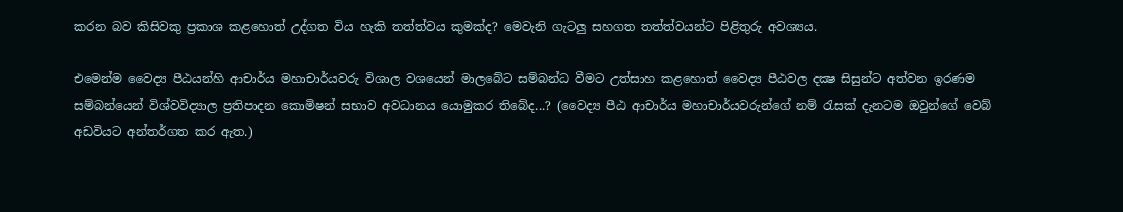කරන බව කිසිවකු ප්‍රකාශ කළහොත් උද්ගත විය හැකි තත්ත්වය කුමක්‌ද? මෙවැනි ගැටලු සහගත තත්ත්වයන්ට පිළිතුරු අවශ්‍යය.

එමෙන්ම වෛද්‍ය පීඨයන්හි ආචාර්ය මහාචාර්යවරු විශාල වශයෙන් මාලබේට සම්බන්ධ වීමට උත්සාහ කළහොත් වෛද්‍ය පීඨවල දක්‍ෂ සිසුන්ට අත්වන ඉරණම සම්බන්යෙන් විශ්වවිද්‍යාල ප්‍රතිපාදන කොමිෂන් සභාව අවධානය යොමුකර තිබේද...? (වෛද්‍ය පීඨ ආචාර්ය මහාචාර්යවරුන්ගේ නම් රැසක්‌ දැනටම ඔවුන්ගේ වෙබ් අඩවියට අන්තර්ගත කර ඇත.)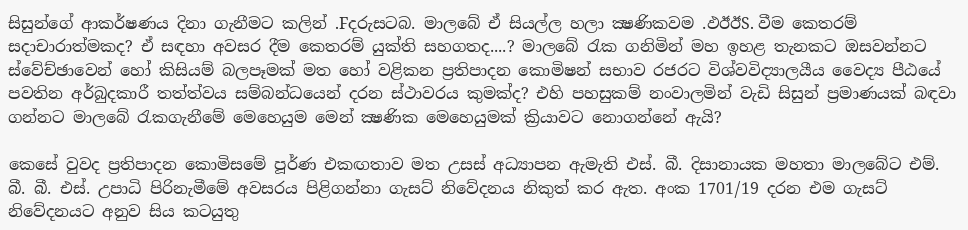සිසුන්ගේ ආකර්ෂණය දිනා ගැනීමට කලින් .Fදරුසටබ. මාලබේ ඒ සියල්ල හලා ක්‍ෂණිකවම .ඵඊඊS. වීම කෙතරම් සදාචාරාත්මකද? ඒ සඳහා අවසර දීම කෙතරම් යුක්‌ති සහගතද....? මාලබේ රැක ගනිමින් මහ ඉහළ තැනකට ඔසවන්නට ස්‌වේච්ඡාවෙන් හෝ කිසියම් බලපෑමක්‌ මත හෝ වළිකන ප්‍රතිපාදන කොමිෂන් සභාව රජරට විශ්වවිද්‍යාලයීය වෛද්‍ය පීඨයේ පවතින අර්බුදකාරී තත්ත්වය සම්බන්ධයෙන් දරන ස්‌ථාවරය කුමක්‌ද? එහි පහසුකම් නංවාලමින් වැඩි සිසුන් ප්‍රමාණයක්‌ බඳවා ගන්නට මාලබේ රැකගැනීමේ මෙහෙයුම මෙන් ක්‍ෂණික මෙහෙයුමක්‌ ක්‍රියාවට නොගන්නේ ඇයි?

කෙසේ වුවද ප්‍රතිපාදන කොමිසමේ පූර්ණ එකඟතාව මත උසස්‌ අධ්‍යාපන ඇමැති එස්‌. බී. දිසානායක මහතා මාලබේට එම්. බී. බී. එස්‌. උපාධි පිරිනැමීමේ අවසරය පිළිගන්නා ගැසට්‌ නිවේදනය නිකුත් කර ඇත. අංක 1701/19 දරන එම ගැසට්‌ නිවේදනයට අනුව සිය කටයුතු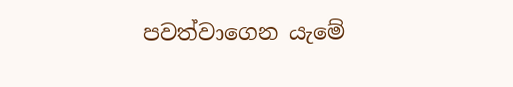පවත්වාගෙන යැමේ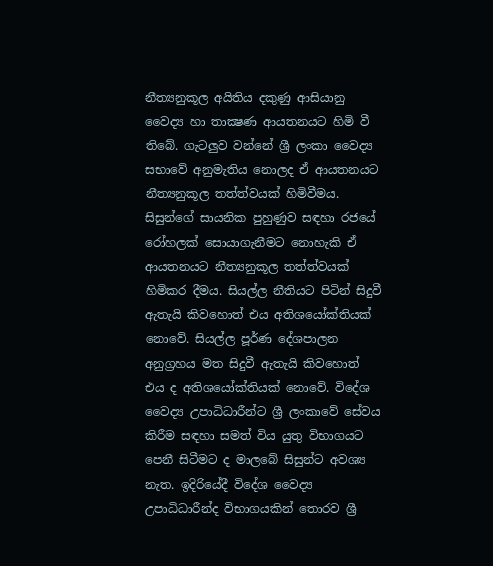නීත්‍යනුකූල අයිතිය දකුණු ආසියානු වෛද්‍ය හා තාක්‍ෂණ ආයතනයට හිමි වී තිබේ. ගැටලුව වන්නේ ශ්‍රී ලංකා වෛද්‍ය සභාවේ අනුමැතිය නොලද ඒ ආයතනයට නීත්‍යනුකූල තත්ත්වයක්‌ හිමිවීමය. සිසුන්ගේ සායනික පුහුණුව සඳහා රජයේ රෝහලක්‌ සොයාගැනීමට නොහැකි ඒ ආයතනයට නීත්‍යනුකූල තත්ත්වයක්‌ හිමිකර දීමය. සියල්ල නීතියට පිටින් සිදුවී ඇතැයි කිවහොත් එය අතිශයෝක්‌තියක්‌ නොවේ. සියල්ල පූර්ණ දේශපාලන අනුග්‍රහය මත සිදුවී ඇතැයි කිවහොත් එය ද අතිශයෝක්‌තියක්‌ නොවේ. විදේශ වෛද්‍ය උපාධිධාරීන්ට ශ්‍රී ලංකාවේ සේවය කිරීම සඳහා සමත් විය යුතු විභාගයට පෙනී සිටීමට ද මාලබේ සිසුන්ට අවශ්‍ය නැත. ඉදිරියේදී විදේශ වෛද්‍ය උපාධිධාරීන්ද විභාගයකින් තොරව ශ්‍රී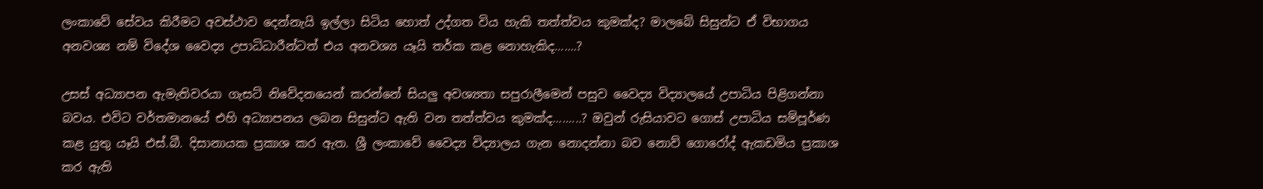ලංකාවේ සේවය කිරීමට අවස්‌ථාව දෙන්නැයි ඉල්ලා සිටිය හොත් උද්ගත විය හැකි තත්ත්වය කුමක්‌ද? මාලබේ සිසුන්ට ඒ විභාගය අනවශ්‍ය නම් විදේශ වෛද්‍ය උපාධිධාරීන්ටත් එය අනවශ්‍ය යෑයි තර්ක කළ නොහැකිද.......?

උසස්‌ අධ්‍යාපන ඇමැතිවරයා ගැසට්‌ නිවේදනයෙන් කරන්නේ සියලු අවශ්‍යතා සපුරාලීමෙන් පසුව වෛද්‍ය විද්‍යාලයේ උපාධිය පිළිගන්නා බවය. එවිට වර්තමානයේ එහි අධ්‍යාපනය ලබන සිසුන්ට ඇති වන තත්ත්වය කුමක්‌ද.........? ඔවුන් රුසියාවට ගොස්‌ උපාධිය සම්පූර්ණ කළ යුතු යෑයි එස්‌.බී. දිසානායක ප්‍රකාශ කර ඇත. ශ්‍රී ලංකාවේ වෛද්‍ය විද්‍යාලය ගැන නොදන්නා බව නොව් ගොරෝද් ඇකඩමිය ප්‍රකාශ කර ඇති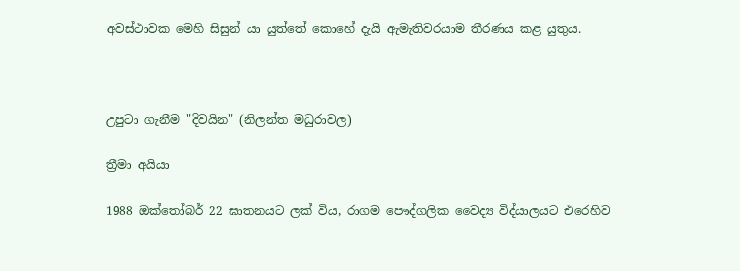අවස්‌ථාවක මෙහි සිසුන් යා යුත්තේ කොහේ දැයි ඇමැතිවරයාම තීරණය කළ යුතුය.



උපුටා ගැනීම "දිවයින" (නිලන්ත මධුරාවල)

ත්‍රීමා අයියා

1988 ඔක්තෝබර් 22 ඝාතනයට ලක් විය, රාගම පෞද්ගලික වෛද්‍ය විද්යාලයට එරෙහිව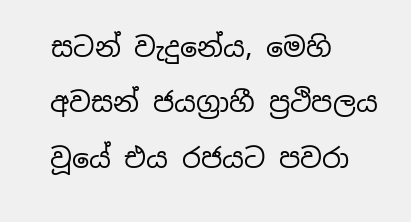සටන් වැදුනේය, මෙහි අවසන් ජයග්‍රාහී ප්‍රථිපලය වූයේ එය රජයට පවරා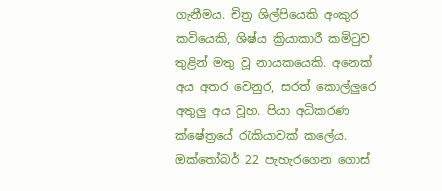ගැනීමය. චිත්‍ර ශිල්පියෙකි අංකුර කවියෙකි, ශිෂ්ය ක්‍රියාකාරී කමිටුව තුළින් මතු වූ නායකයෙකි. අනෙක් අය අතර වෙනුර, සරත් කොල්ලුරෙ අතුලු අය වූහ. පියා අධිකරණ ක්ෂේත්‍රයේ රැකියාවක් කලේය. ඔක්තෝබර් 22 පැහැරගෙන ගොස්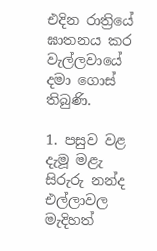එදින රාත්‍රියේ ඝාතනය කර වැල්ලවායේ දමා ගොස් තිබුණි.

1. පසුව වළ දැමූ මළැ සිරුරු නන්ද එල්ලාවල මැදිහත්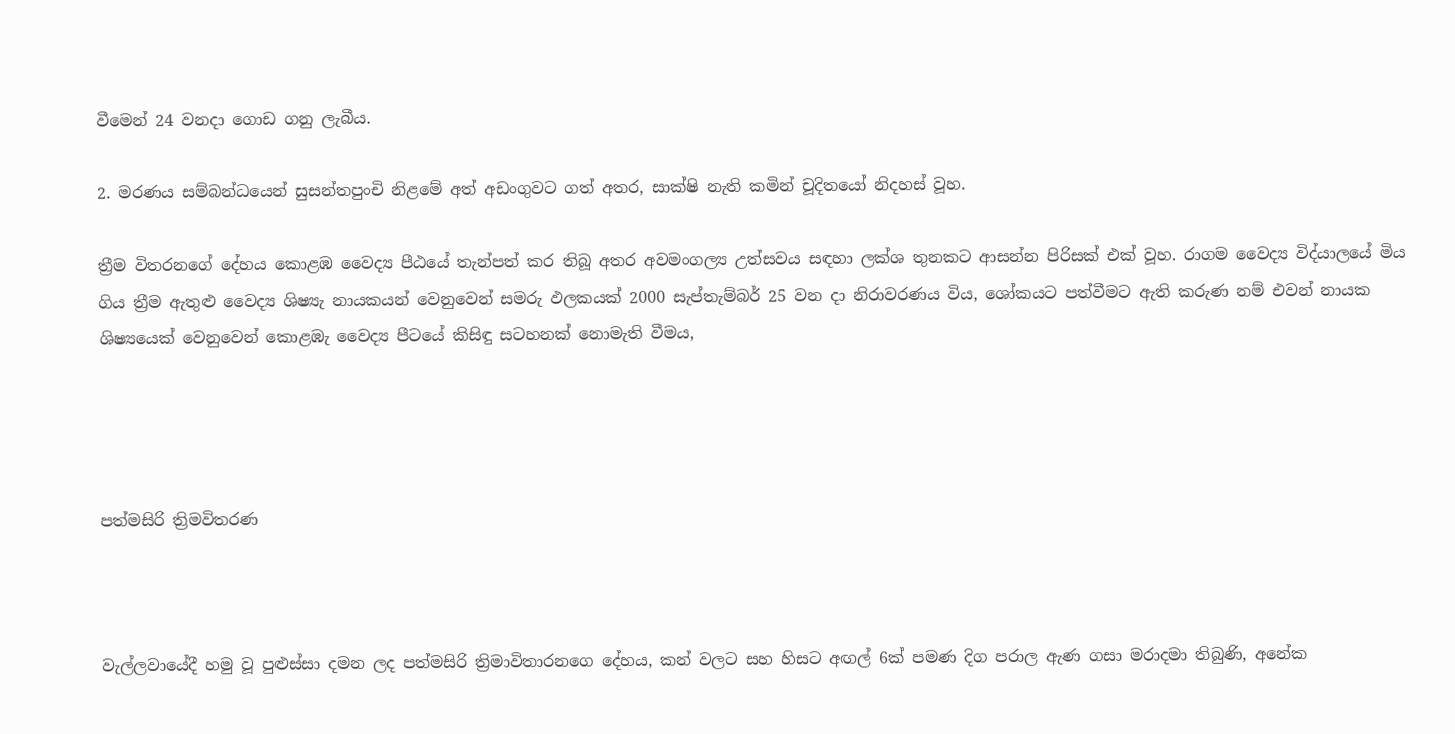වීමෙන් 24 වනදා ගොඩ ගනු ලැබීය.

2. මරණය සම්බන්ධයෙන් සුසන්තපුංචි නිළමේ අත් අඩංගුවට ගත් අතර, සාක්ෂි නැති කමින් චූදිතයෝ නිදහස් වූහ.

ත්‍රීම විතරනගේ දේහය කොළඹ වෛද්‍ය පීඨයේ තැන්පත් කර තිබූ අතර අවමංගල්‍ය උත්සවය සඳහා ලක්ශ තුනකට ආසන්න පිරිසක් එක් වූහ. රාගම වෛද්‍ය විද්යාලයේ මිය ගිය ත්‍රීම ඇතුළු වෛද්‍ය ශිෂ්‍යැ නායකයන් වෙනුවෙන් සමරු ඵලකයක් 2000 සැප්තැම්බර් 25 වන දා නිරාවරණය විය, ශෝකයට පත්වීමට ඇති කරුණ නම් එවන් නායක ශිෂ්‍යයෙක් වෙනුවෙන් කොළඹැ වෛද්‍ය පීටයේ කිසිඳු සටහනක් නොමැති වීමය,




පත්මසිරි ත්‍රිමවිතරණ



වැල්ලවායේදී හමු වූ පුළුස්සා දමන ලද පත්මසිරි ත්‍රිමාවිතාරනගෙ දේහය, කන් වලට සහ හිසට අඟල් 6ක් පමණ දිග පරාල ඇණ ගසා මරාදමා තිබුණි, අනේක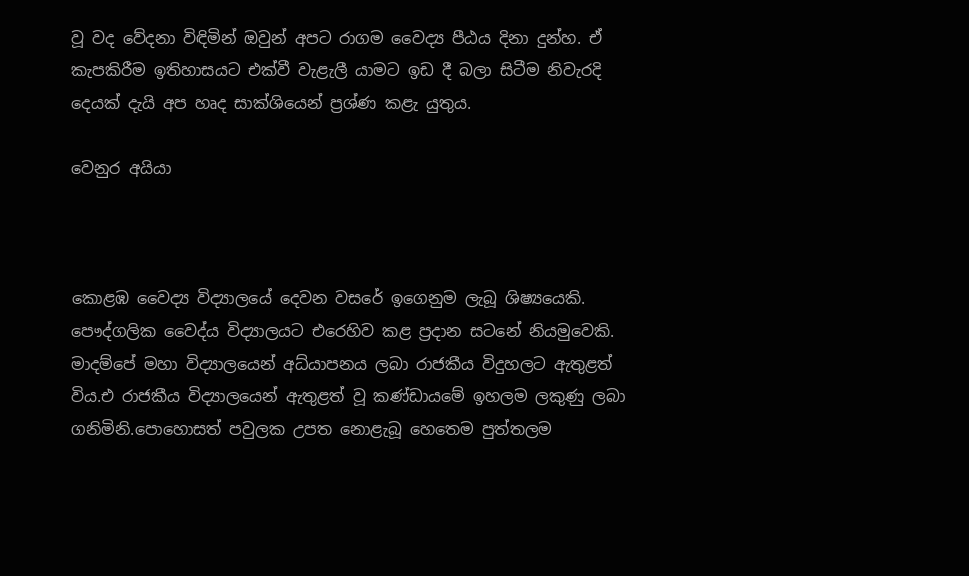වූ වද වේදනා විඳිමින් ඔවුන් අපට රාගම වෛද්‍ය පීඨය දිනා දුන්හ. ඒ කැපකිරීම ඉතිහාසයට එක්වී වැළැලී යාමට ඉඩ දී බලා සිටීම නිවැරදි දෙයක් දැයි අප හෘද සාක්ශියෙන් ප්‍රශ්ණ කළැ යුතුය.

වෙනුර අයියා



කොළඹ වෛද්‍ය විද්‍යාලයේ දෙවන වසරේ ඉගෙනුම ලැබූ ශිෂ්‍යයෙකි. පෞද්ගලික වෛද්ය විද්‍යාලයට එරෙහිව කළ ප්‍රදාන සටනේ නියමුවෙකි. මාදම්පේ මහා විද්‍යාලයෙන් අධ්යාපනය ලබා රාජකීය විදුහලට ඇතුළත් විය.එ රාජකීය විද්‍යාලයෙන් ඇතුළත් වූ කණ්ඩායමේ ඉහලම ලකුණු ලබා ගනිමිනි.පොහොසත් පවුලක උපත නොළැබූ හෙතෙම පුත්තලම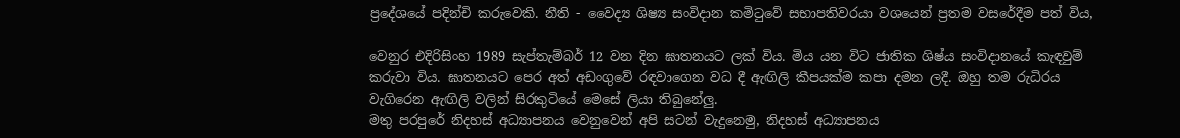ප්‍රදේශයේ පදින්චි කරුවෙකි. නීති - වෛද්‍ය ශිෂ්‍ය සංවිදාන කමිටුවේ සභාපතිවරයා වශයෙන් ප්‍රතම වසරේදීම පත් විය,

වෙනුර එදිරිසිංහ 1989 සැප්තැම්බර් 12 වන දින ඝාතනයට ලක් විය. මිය යන විට ජාතික ශිෂ්ය සංවිදානයේ කැඳවුම් කරුවා විය. ඝාතනයට පෙර අත් අඩංගුවේ රඳවාගෙන වධ දී ඇඟිලි කීපයක්ම කපා දමන ලදී. ඔහු තම රුධිරය වැගිරෙන ඇඟිලි වලින් සිරකුටියේ මෙසේ ලියා තිබුනේලු.
මතු පරපුරේ නිදහස් අධ්‍යාපනය වෙනුවෙන් අපි සටන් වැදුනෙමු, නිදහස් අධ්‍යාපනය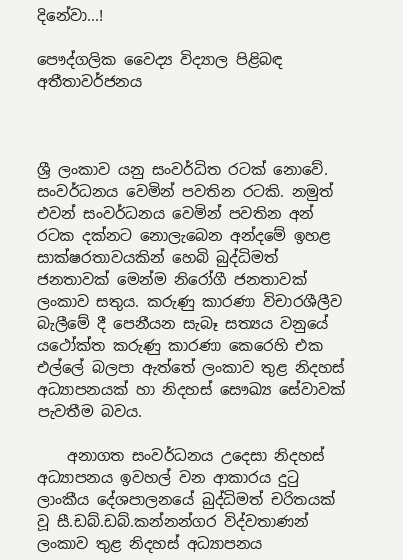දිනේවා...!

පෞද්ගලික වෛද්‍ය විද්‍යාල පිළිබඳ අතීතාවර්ජනය



ශ්‍රී ලංකාව යනු සංවර්ධිත රටක් නොවේ. සංවර්ධනය වෙමින් පවතින රටකි. නමුත් එවන් සංවර්ධනය වෙමින් පවතින අන් රටක දක්නට නොලැබෙන අන්දමේ ඉහළ සාක්ෂරතාවයකින් හෙබි බුද්ධිමත් ජනතාවක් මෙන්ම නිරෝගී ජනතාවක් ලංකාව සතුය. කරුණු කාරණා විචාරශීලීව බැලීමේ දී පෙනීයන සැබෑ සත්‍යය වනුයේ යථෝක්ත කරුණු කාරණා කෙරෙහි එක එල්ලේ බලපා ඇත්තේ ලංකාව තුළ නිදහස් අධ්‍යාපනයක් හා නිදහස් සෞඛ්‍ය සේවාවක් පැවතීම බවය.

    අනාගත සංවර්ධනය උදෙසා නිදහස් අධ්‍යාපනය ඉවහල් වන ආකාරය දුටු ලාංකීය දේශපාලනයේ බුද්ධිමත් චරිතයක් වූ සී.ඩබ්.ඩබ්.කන්නන්ගර විද්වතාණන් ලංකාව තුළ නිදහස් අධ්‍යාපනය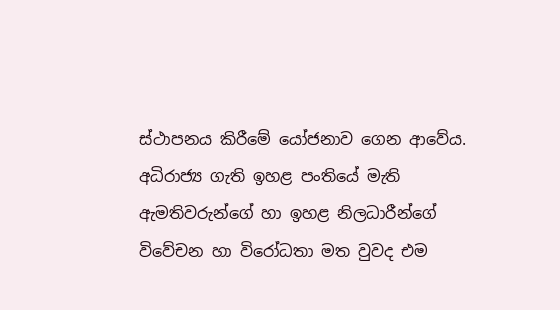ස්ථාපනය කිරීමේ යෝජනාව ගෙන ආවේය. අධිරාජ්‍ය ගැති ඉහළ පංතියේ මැති ඇමතිවරුන්ගේ හා ඉහළ නිලධාරීන්ගේ විවේචන හා විරෝධතා මත වුවද එම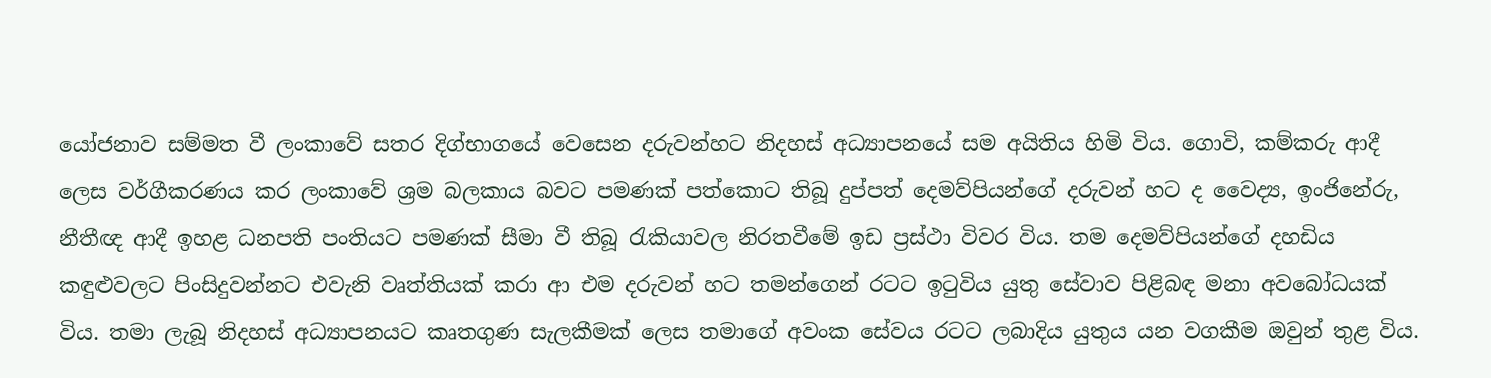යෝජනාව සම්මත වී ලංකාවේ සතර දිග්භාගයේ වෙසෙන දරුවන්හට නිදහස් අධ්‍යාපනයේ සම අයිතිය හිමි විය. ගොවි, කම්කරු ආදී ලෙස වර්ගීකරණය කර ලංකාවේ ශ්‍රම බලකාය බවට පමණක් පත්කොට තිබූ දුප්පත් දෙමව්පියන්ගේ දරුවන් හට ද වෛද්‍ය, ඉංජිනේරු, නීතීඥ ආදී ඉහළ ධනපති පංතියට පමණක් සීමා වී තිබූ රැකියාවල නිරතවීමේ ඉඩ ප්‍රස්ථා විවර විය. තම දෙමව්පියන්ගේ දහඩිය කඳුළුවලට පිංසිදුවන්නට එවැනි වෘත්තියක් කරා ආ එම දරුවන් හට තමන්ගෙන් රටට ඉටුවිය යුතු සේවාව පිළිබඳ මනා අවබෝධයක් විය. තමා ලැබූ නිදහස් අධ්‍යාපනයට කෘතගුණ සැලකීමක් ලෙස තමාගේ අවංක සේවය රටට ලබාදිය යුතුය යන වගකීම ඔවුන් තුළ විය.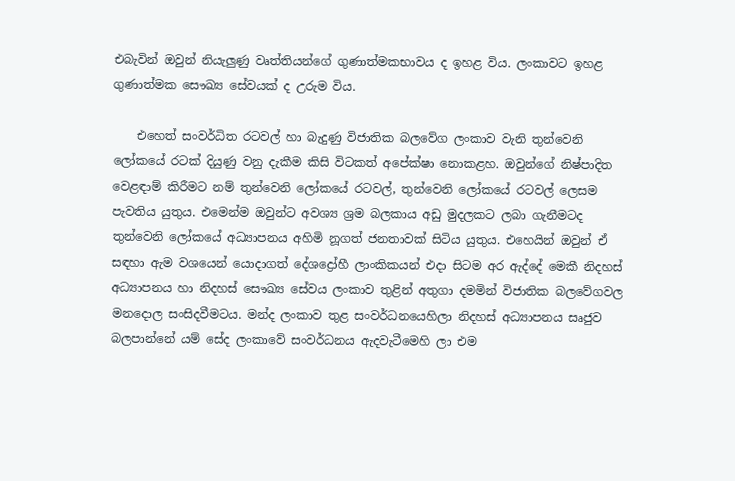එබැවින් ඔවුන් නියැලුණු වෘත්තියන්ගේ ගුණාත්මකභාවය ද ඉහළ විය. ලංකාවට ඉහළ ගුණාත්මක සෞඛ්‍ය සේවයක් ද උරුම විය.

    එහෙත් සංවර්ධිත රටවල් හා බැදුණු විජාතික බලවේග ලංකාව වැනි තුන්වෙනි ලෝකයේ රටක් දියුණු වනු දැකීම කිසි විටකත් අපේක්ෂා නොකළහ. ඔවුන්ගේ නිෂ්පාදිත වෙළඳාම් කිරීමට නම් තුන්වෙනි ලෝකයේ රටවල්, තුන්වෙනි ලෝකයේ රටවල් ලෙසම පැවතිය යුතුය. එමෙන්ම ඔවුන්ට අවශ්‍ය ශ්‍රම බලකාය අඩු මුදලකට ලබා ගැනීමටද තුන්වෙනි ලෝකයේ අධ්‍යාපනය අහිමි නූගත් ජනතාවක් සිටිය යුතුය. එහෙයින් ඔවුන් ඒ සඳහා ඇම වශයෙන් යොදාගත් දේශද්‍රෝහී ලාංකිකයන් එදා සිටම අර ඇද්දේ මෙකී නිදහස් අධ්‍යාපනය හා නිදහස් සෞඛ්‍ය සේවය ලංකාව තුළින් අතුගා දමමින් විජාතික බලවේගවල මනදොල සංසිදවීමටය. මන්ද ලංකාව තුළ සංවර්ධනයෙහිලා නිදහස් අධ්‍යාපනය සෘජුව බලපාන්නේ යම් සේද ලංකාවේ සංවර්ධනය ඇදවැටීමෙහි ලා එම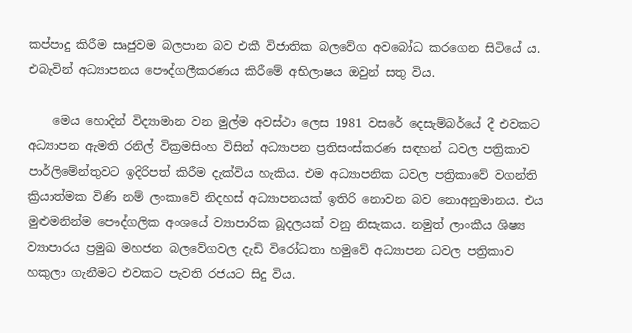කප්පාදු කිරීම සෘජුවම බලපාන බව එකී විජාතික බලවේග අවබෝධ කරගෙන සිටියේ ය. එබැවින් අධ්‍යාපනය පෞද්ගලීකරණය කිරීමේ අභිලාෂය ඔවුන් සතු විය.

    මෙය හොදින් විද්‍යාමාන වන මුල්ම අවස්ථා ලෙස 1981 වසරේ දෙසැම්බර්යේ දී එවකට අධ්‍යාපන ඇමති රනිල් වික්‍රමසිංහ විසින් අධ්‍යාපන ප්‍රතිසංස්කරණ සඳහන් ධවල පත්‍රිකාව පාර්ලිමේන්තුවට ඉදිරිපත් කිරීම දැක්විය හැකිය. එම අධ්‍යාපනික ධවල පත්‍රිකාවේ වගන්ති ක්‍රියාත්මක විණි නම් ලංකාවේ නිදහස් අධ්‍යාපනයක් ඉතිරි නොවන බව නොඅනුමානය. එය මුළුමනින්ම පෞද්ගලික අංශයේ ව්‍යාපාරික බූදලයක් වනු නිසැකය. නමුත් ලාංකීය ශිෂ්‍ය ව්‍යාපාරය ප්‍රමුඛ මහජන බලවේගවල දැඩි විරෝධතා හමුවේ අධ්‍යාපන ධවල පත්‍රිකාව හකුලා ගැනීමට එවකට පැවති රජයට සිදු විය.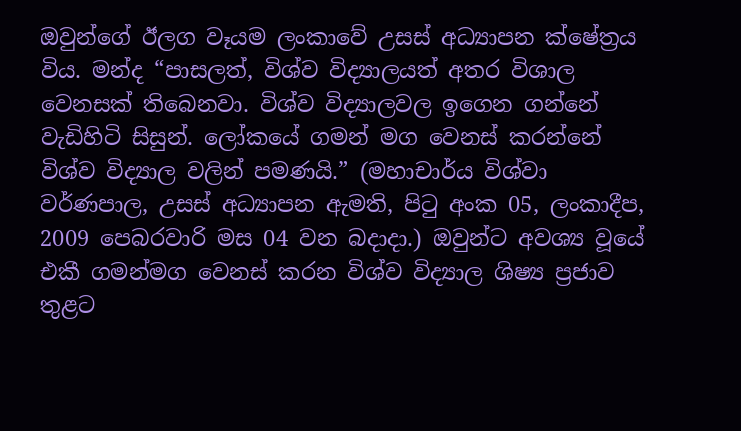ඔවුන්ගේ ඊලග වෑයම ලංකාවේ උසස් අධ්‍යාපන ක්ෂේත්‍රය විය. මන්ද “පාසලත්, විශ්ව විද්‍යාලයත් අතර විශාල වෙනසක් තිබෙනවා. විශ්ව විද්‍යාලවල ඉගෙන ගන්නේ වැඩිහිටි සිසුන්. ලෝකයේ ගමන් මග වෙනස් කරන්නේ විශ්ව විද්‍යාල වලින් පමණයි.” (මහාචාර්ය විශ්වා වර්ණපාල, උසස් අධ්‍යාපන ඇමති, පිටු අංක 05, ලංකාදීප, 2009 පෙබරවාරි මස 04 වන බදාදා.) ඔවුන්ට අවශ්‍ය වූයේ එකී ගමන්මග වෙනස් කරන විශ්ව විද්‍යාල ශිෂ්‍ය ප්‍රජාව තුළට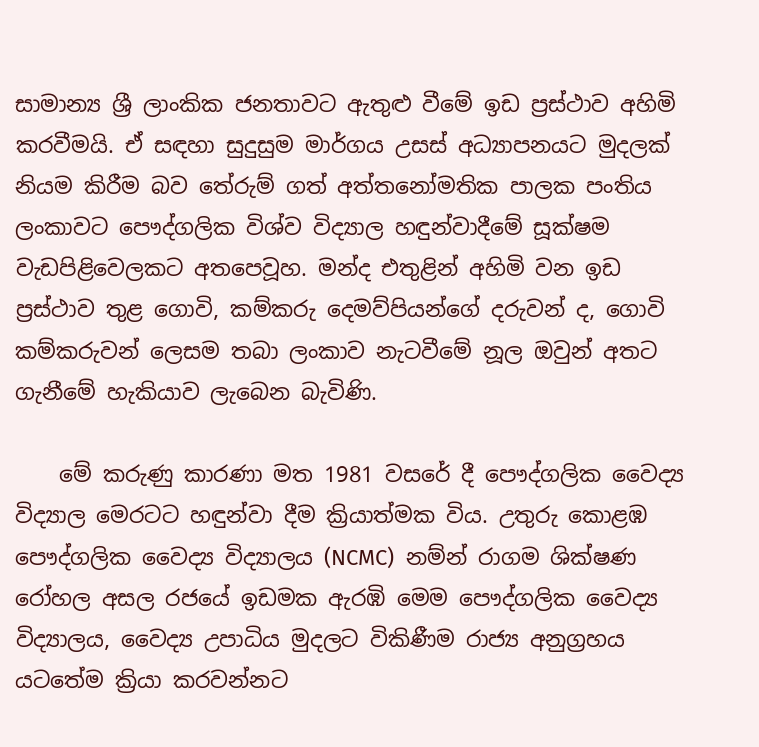සාමාන්‍ය ශ්‍රී ලාංකික ජනතාවට ඇතුළු වීමේ ඉඩ ප්‍රස්ථාව අහිමි කරවීමයි. ඒ සඳහා සුදුසුම මාර්ගය උසස් අධ්‍යාපනයට මුදලක් නියම කිරීම බව තේරුම් ගත් අත්තනෝමතික පාලක පංතිය ලංකාවට පෞද්ගලික විශ්ව විද්‍යාල හඳුන්වාදීමේ සූක්ෂම වැඩපිළිවෙලකට අතපෙවූහ. මන්ද එතුළින් අහිමි වන ඉඩ ප්‍රස්ථාව තුළ ගොවි, කම්කරු දෙමව්පියන්ගේ දරුවන් ද, ගොවි කම්කරුවන් ලෙසම තබා ලංකාව නැටවීමේ නූල ඔවුන් අතට ගැනීමේ හැකියාව ලැබෙන බැවිණි.

    මේ කරුණු කාරණා මත 1981 වසරේ දී පෞද්ගලික වෛද්‍ය විද්‍යාල මෙරටට හඳුන්වා දීම ක්‍රියාත්මක විය. උතුරු කොළඹ පෞද්ගලික වෛද්‍ය විද්‍යාලය (NCMC)  නම්න් රාගම ශික්ෂණ රෝහල අසල රජයේ ඉඩමක ඇරඹි මෙම පෞද්ගලික වෛද්‍ය විද්‍යාලය, වෛද්‍ය උපාධිය මුදලට විකිණීම රාජ්‍ය අනුග්‍රහය යටතේම ක්‍රියා කරවන්නට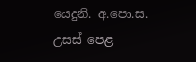යෙදුනි. අ.පො.ස. උසස් පෙළ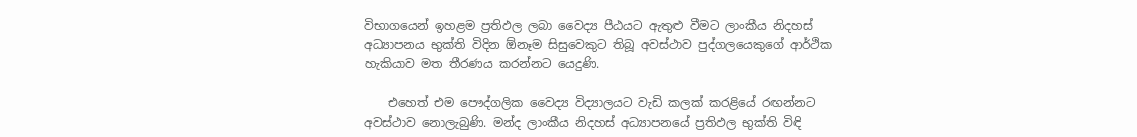විභාගයෙන් ඉහළම ප්‍රතිඵල ලබා වෛද්‍ය පීඨයට ඇතුළු වීමට ලාංකීය නිදහස් අධ්‍යාපනය භුක්ති විදින ඕනෑම සිසුවෙකුට තිබූ අවස්ථාව පුද්ගලයෙකුගේ ආර්ථික හැකියාව මත තීරණය කරන්නට යෙදුණි.

    එහෙත් එම පෞද්ගලික වෛද්‍ය විද්‍යාලයට වැඩි කලක් කරළියේ රඟන්නට අවස්ථාව නොලැබුණි. මන්ද ලාංකීය නිදහස් අධ්‍යාපනයේ ප්‍රතිඵල භුක්ති විඳි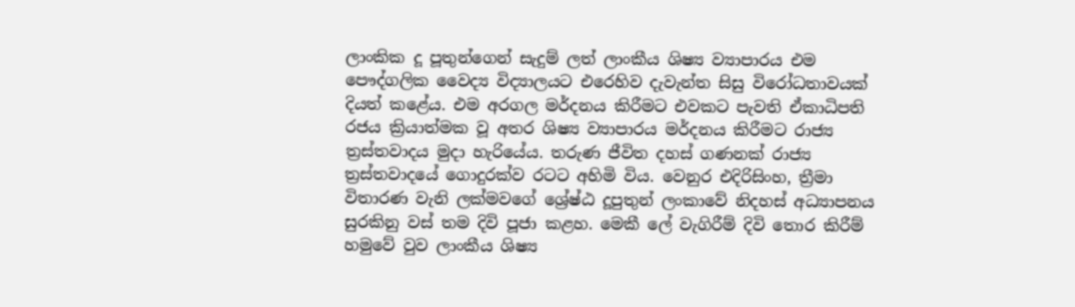ලාංකික දූ පූතුන්ගෙන් සැදුම් ලත් ලාංකීය ශිෂ්‍ය ව්‍යාපාරය එම පෞද්ගලික වෛද්‍ය විද්‍යාලයට එරෙහිව දැවැන්ත සිසු විරෝධතාවයක් දියත් කළේය. එම අරගල මර්දනය කිරීමට එවකට පැවති ඒකාධිපති රජය ක්‍රියාත්මක වූ අතර ශිෂ්‍ය ව්‍යාපාරය මර්දනය කිරීමට රාජ්‍ය ත්‍රස්තවාදය මුදා හැරියේය. තරුණ ජීවිත දහස් ගණනක් රාජ්‍ය ත්‍රස්තවාදයේ ගොදුරක්ව රටට අහිමි විය. වෙනුර එදිරිසිංහ, ත්‍රීමා විතාරණ වැනි ලක්මවගේ ශ්‍රේෂ්ඨ දූපුතුන් ලංකාවේ නිදහස් අධ්‍යාපනය සුරකිනු වස් තම දිවි පූජා කළහ. මෙකී ලේ වැගිරීම් දිවි තොර කිරීම් හමුවේ වුව ලාංකීය ශිෂ්‍ය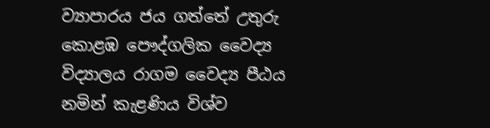ව්‍යාපාරය ජය ගත්තේ උතුරු කොළඹ පෞද්ගලික වෛද්‍ය විද්‍යාලය රාගම වෛද්‍ය පීඨය නමින් කැළණිය විශ්ව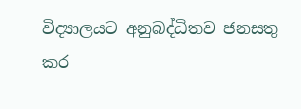විද්‍යාලයට අනුබද්ධිතව ජනසතු කර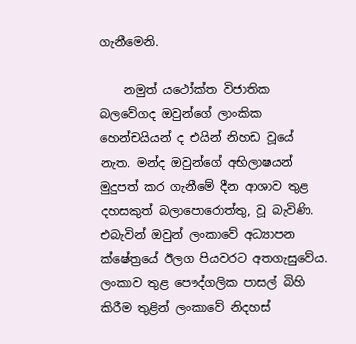ගැනීමෙනි.

    නමුත් යථෝක්ත විජාතික බලවේගද ඔවුන්ගේ ලාංකික හෙන්චයියන් ද එයින් නිහඩ වූයේ නැත. මන්ද ඔවුන්ගේ අභිලාෂයන් මුදුපත් කර ගැනීමේ දීන ආශාව තුළ දහසකුත් බලාපොරොත්තු, වූ බැවිණි. එබැවින් ඔවුන් ලංකාවේ අධ්‍යාපන ක්ෂේත්‍රයේ ඊලග පියවරට අතගැසුවේය. ලංකාව තුළ පෞද්ගලික පාසල් බිහි කිරීම තුළින් ලංකාවේ නිදහස්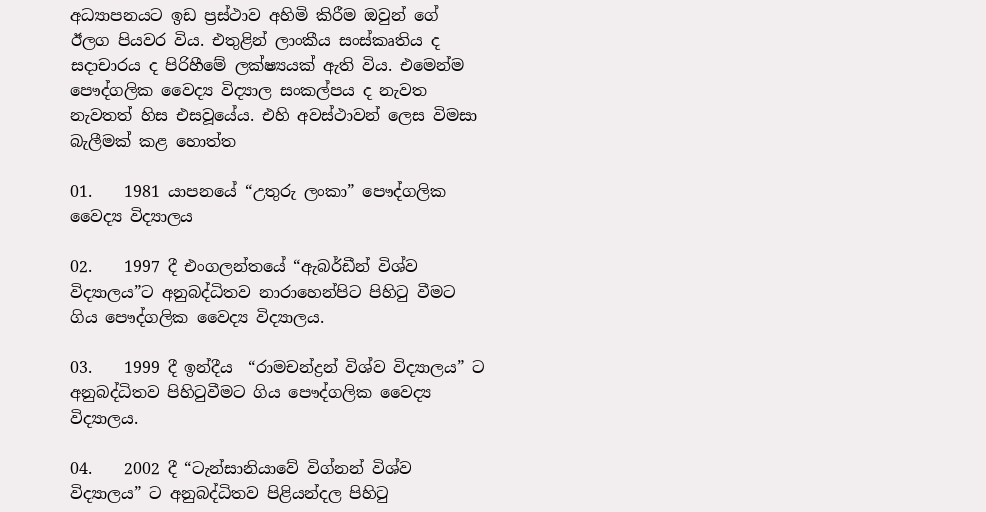අධ්‍යාපනයට ඉඩ ප්‍රස්ථාව අහිමි කිරීම ඔවුන් ගේ ඊලග පියවර විය. එතුළින් ලාංකීය සංස්කෘතිය ද සදාචාරය ද පිරිහීමේ ලක්ෂ්‍යයක් ඇති විය. එමෙන්ම පෞද්ගලික වෛද්‍ය විද්‍යාල සංකල්පය ද නැවත නැවතත් හිස එසවූයේය. එහි අවස්ථාවන් ලෙස විමසා බැලීමක් කළ හොත්ත

01.    1981 යාපනයේ “උතුරු ලංකා” පෞද්ගලික වෛද්‍ය විද්‍යාලය

02.    1997 දී එංගලන්තයේ “ඇබර්ඩීන් විශ්ව විද්‍යාලය”ට අනුබද්ධිතව නාරාහෙන්පිට පිහිටු වීමට ගිය පෞද්ගලික වෛද්‍ය විද්‍යාලය.

03.    1999 දී ඉන්දීය  “රාමචන්ද්‍රන් විශ්ව විද්‍යාලය” ට අනුබද්ධිතව පිහිටුවීමට ගිය පෞද්ගලික වෛද්‍ය විද්‍යාලය.

04.    2002 දී “ටැන්සානියාවේ විග්නන් විශ්ව විද්‍යාලය” ට අනුබද්ධිතව පිළියන්දල පිහිටු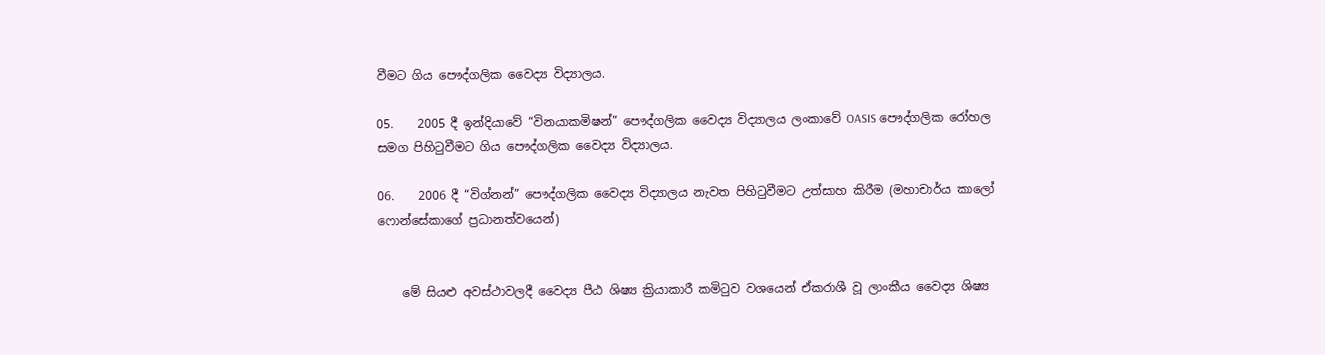වීමට ගිය පෞද්ගලික වෛද්‍ය විද්‍යාලය.

05.    2005 දී ඉන්දියාවේ “විනයාකමිෂන්” පෞද්ගලික වෛද්‍ය විද්‍යාලය ලංකාවේ OASIS පෞද්ගලික රෝහල සමග පිහිටුවීමට ගිය පෞද්ගලික වෛද්‍ය විද්‍යාලය.

06.    2006 දී “විග්නන්” පෞද්ගලික වෛද්‍ය විද්‍යාලය නැවත පිහිටුවීමට උත්සාහ කිරීම (මහාචාර්ය කාලෝ ෆොන්සේකාගේ ප්‍රධානත්වයෙන්)


    මේ සියළු අවස්ථාවලදී වෛද්‍ය පීඨ ශිෂ්‍ය ක්‍රියාකාරී කමිටුව වශයෙන් ඒකරාශී වූ ලාංකීය වෛද්‍ය ශිෂ්‍ය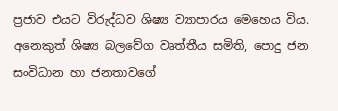ප්‍රජාව එයට විරුද්ධව ශිෂ්‍ය ව්‍යාපාරය මෙහෙය විය. අනෙකුත් ශිෂ්‍ය බලවේග වෘත්තීය සමිති, පොදු ජන සංවිධාන හා ජනතාවගේ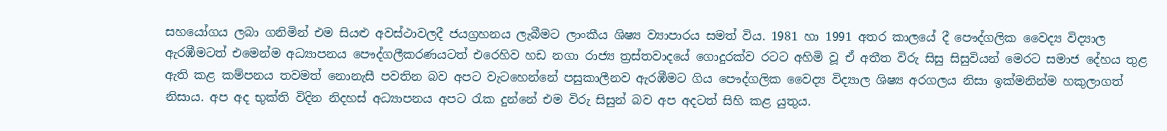සහයෝගය ලබා ගනිමින් එම සියළු අවස්ථාවලදී ජයග්‍රහනය ලැබීමට ලාංකීය ශිෂ්‍ය ව්‍යාපාරය සමත් විය. 1981 හා 1991 අතර කාලයේ දී පෞද්ගලික වෛද්‍ය විද්‍යාල ඇරඹීමටත් එමෙන්ම අධ්‍යාපනය පෞද්ගලීකරණයටත් එරෙහිව හඩ නගා රාජ්‍ය ත්‍රස්තවාදයේ ගොදුරක්ව රටට අහිමි වූ ඒ අතීත විරු සිසු සිසුවියන් මෙරට සමාජ දේහය තුළ ඇති කළ කම්පනය තවමත් නොනැසී පවතින බව අපට වැටහෙන්නේ පසුකාලීනව ඇරඹීමට ගිය පෞද්ගලික වෛද්‍ය විද්‍යාල ශිෂ්‍ය අරගලය නිසා ඉක්මනින්ම හකුලාගත් නිසාය. අප අද භුක්ති විදින නිදහස් අධ්‍යාපනය අපට රැක දුන්නේ එම විරු සිසුන් බව අප අදටත් සිහි කළ යුතුය.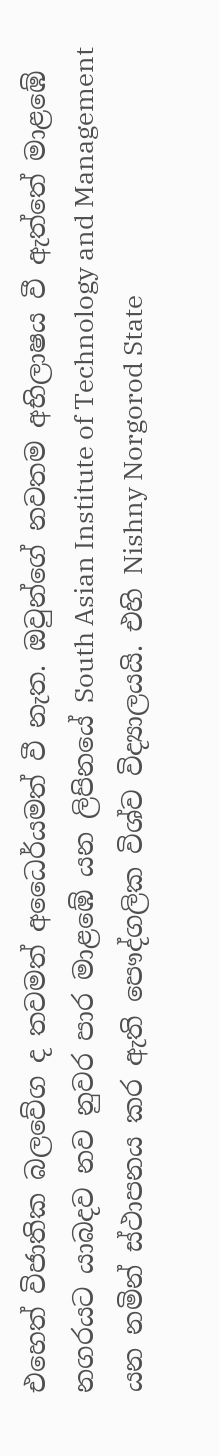එහෙත් විජාතික බලවේග ද තවමත් අධෛර්යමත් වී නැත. ඔවුන්ගේ නවතම අභිලාෂය වී ඇත්තේ මාළඹේ නගරයට යාබදව නව නුවර පාර මාළඹේ යන ලිපිනයේ South Asian Institute of Technology and Management යන නමින් ස්ථාපනය කර ඇති පෞද්ගලික විශ්ව විද්‍යාලයයි. එහි Nishny Norgorod State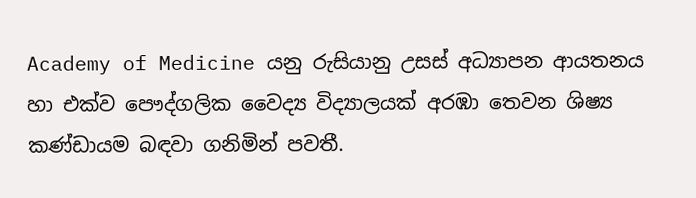Academy of Medicine යනු රුසියානු උසස් අධ්‍යාපන ආයතනය හා එක්ව පෞද්ගලික වෛද්‍ය විද්‍යාලයක් අරඹා තෙවන ශිෂ්‍ය කණ්ඩායම බඳවා ගනිමින් පවතී.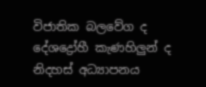විජාතික බලවේග ද දේශද්‍රෝහී කැණහිලුන් ද නිදහස් අධ්‍යාපනය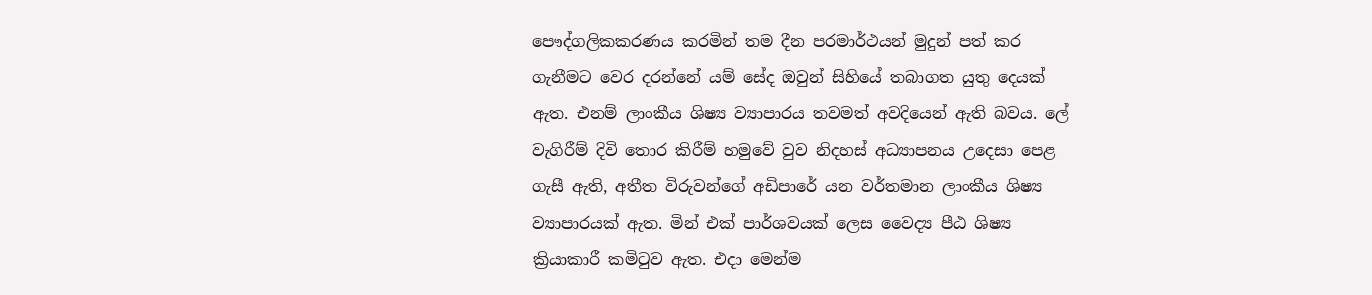පෞද්ගලිකකරණය කරමින් තම දීන පරමාර්ථයන් මුදුන් පත් කර ගැනීමට වෙර දරන්නේ යම් සේද ඔවුන් සිහියේ තබාගත යුතු දෙයක් ඇත. එනම් ලාංකීය ශිෂ්‍ය ව්‍යාපාරය තවමත් අවදියෙන් ඇති බවය. ලේ වැගිරීම් දිවි තොර කිරීම් හමුවේ වුව නිදහස් අධ්‍යාපනය උදෙසා පෙළ ගැසී ඇති, අතීත විරුවන්ගේ අඩිපාරේ යන වර්තමාන ලාංකීය ශිෂ්‍ය ව්‍යාපාරයක් ඇත. මින් එක් පාර්ශවයක් ලෙස වෛද්‍ය පීඨ ශිෂ්‍ය ක්‍රියාකාරී කමිටුව ඇත. එදා මෙන්ම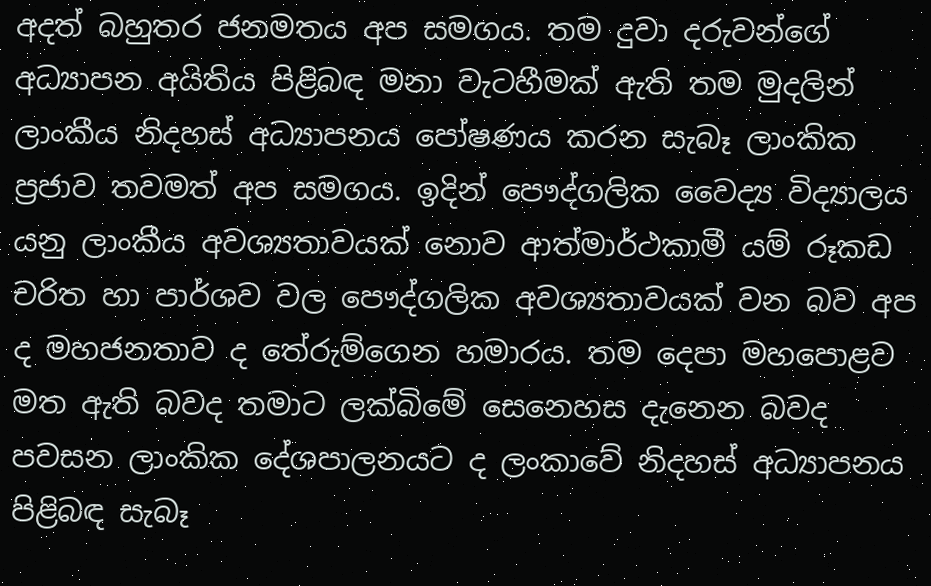අදත් බහුතර ජනමතය අප සමගය. තම දුවා දරුවන්ගේ අධ්‍යාපන අයිතිය පිළිබඳ මනා වැටහීමක් ඇති තම මුදලින් ලාංකීය නිදහස් අධ්‍යාපනය පෝෂණය කරන සැබෑ ලාංකික ප්‍රජාව තවමත් අප සමගය. ඉදින් පෞද්ගලික වෛද්‍ය විද්‍යාලය යනු ලාංකීය අවශ්‍යතාවයක් නොව ආත්මාර්ථකාමී යම් රූකඩ චරිත හා පාර්ශව වල පෞද්ගලික අවශ්‍යතාවයක් වන බව අප ද මහජනතාව ද තේරුම්ගෙන හමාරය. තම දෙපා මහපොළව මත ඇති බවද තමාට ලක්බිමේ සෙනෙහස දැනෙන බවද පවසන ලාංකික දේශපාලනයට ද ලංකාවේ නිදහස් අධ්‍යාපනය පිළිබඳ සැබෑ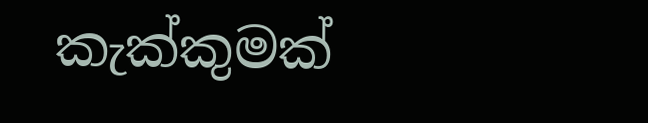කැක්කුමක්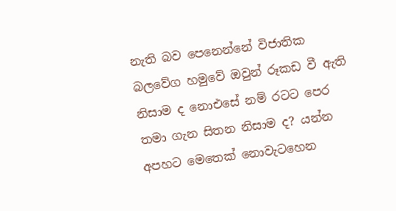නැති බව පෙනෙන්නේ විජාතික බලවේග හමුවේ ඔවුන් රූකඩ වී ඇති නිසාම ද නොඑසේ නම් රටට පෙර තමා ගැන සිතන නිසාම ද? යන්න අපහට මෙතෙක් නොවැටහෙන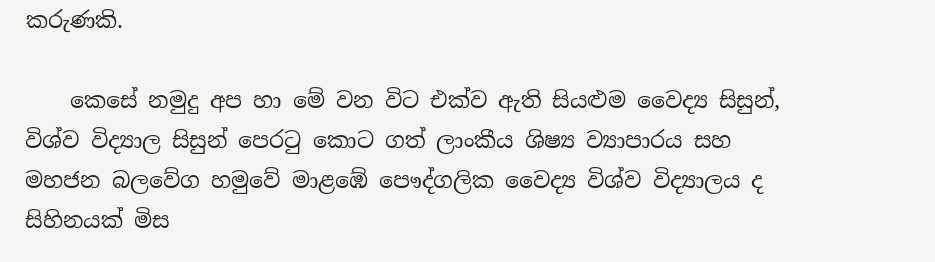කරුණකි.

    කෙසේ නමුදු අප හා මේ වන විට එක්ව ඇති සියළුම වෛද්‍ය සිසුන්, විශ්ව විද්‍යාල සිසුන් පෙරටු කොට ගත් ලාංකීය ශිෂ්‍ය ව්‍යාපාරය සහ  මහජන බලවේග හමුවේ මාළඹේ පෞද්ගලික වෛද්‍ය විශ්ව විද්‍යාලය ද සිහිනයක් මිස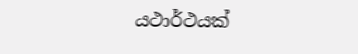යථාර්ථයක්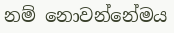නම් නොවන්නේමය